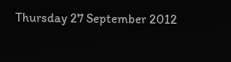Thursday 27 September 2012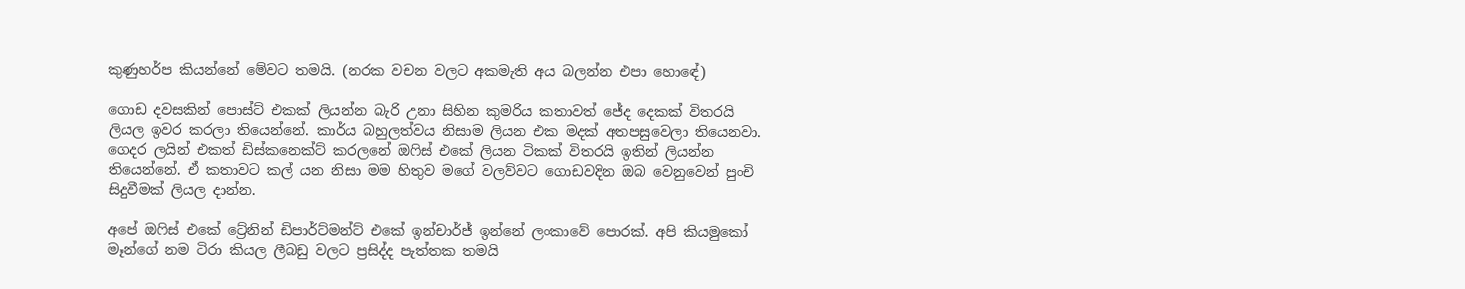කුණුහර්ප කියන්නේ මේවට තමයි. (නරක වචන වලට අකමැති අය බලන්න එපා හොඳේ)

ගොඩ දවසකින් පොස්ට් එකක් ලියන්න බැරි උනා සිහින කුමරිය කතාවත් ජේද දෙකක් විතරයි ලියල ඉවර කරලා තියෙන්නේ. කාර්ය බහුලත්වය නිසාම ලියන එක මදක් අතපසුවෙලා තියෙනවා. ගෙදර ලයින් එකත් ඩිස්කනෙක්ට් කරලනේ ඔෆිස් එකේ ලියන ටිකක් විතරයි ඉතින් ලියන්න තියෙන්නේ. ඒ කතාවට කල් යන නිසා මම හිතුව මගේ වලව්වට ගොඩවදින ඔබ වෙනුවෙන් පුංචි සිදුවීමක් ලියල දාන්න.

අපේ ඔෆිස් එකේ ට්‍රේනින් ඩිපාර්ට්මන්ට් එකේ ඉන්චාර්ජ් ඉන්නේ ලංකාවේ පොරක්. අපි කියමුකෝ මෑන්ගේ නම ටිරා කියල ලීබඩු වලට ප්‍රසිද්ද පැත්තක තමයි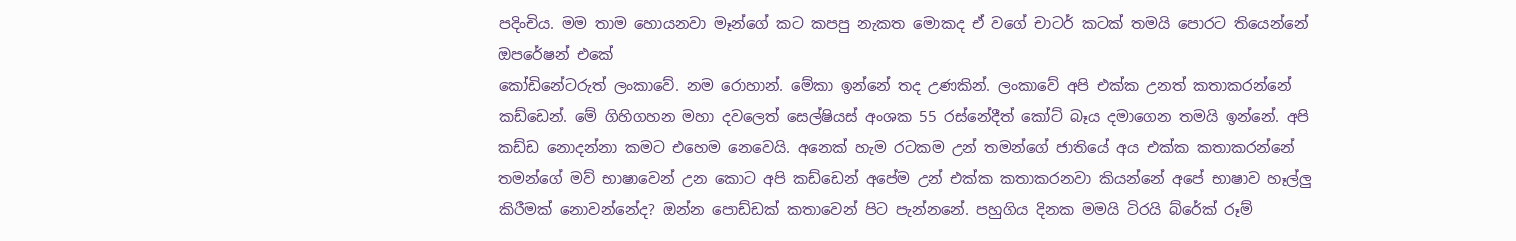පදිංචිය. මම තාම හොයනවා මෑන්ගේ කට කපපු නැකත මොකද ඒ වගේ චාටර් කටක් තමයි පොරට තියෙන්නේ ඔපරේෂන් එකේ
කෝඩිනේටරුත් ලංකාවේ. නම රොහාන්. මේකා ඉන්නේ තද උණකින්. ලංකාවේ අපි එක්ක උනත් කතාකරන්නේ කඩ්ඩෙන්. මේ ගිහිගහන මහා දවලෙත් සෙල්ෂියස් අංශක 55 රස්නේදීත් කෝට් බෑය දමාගෙන තමයි ඉන්නේ. අපි කඩ්ඩ නොදන්නා කමට එහෙම නෙවෙයි. අනෙක් හැම රටකම උන් තමන්ගේ ජාතියේ අය එක්ක කතාකරන්නේ තමන්ගේ මව් භාෂාවෙන් උන කොට අපි කඩ්ඩෙන් අපේම උන් එක්ක කතාකරනවා කියන්නේ අපේ භාෂාව හෑල්ලු කිරීමක් නොවන්නේද? ඔන්න පොඩ්ඩක් කතාවෙන් පිට පැන්නනේ. පහුගිය දිනක මමයි ටිරයි බ්රේක් රූම්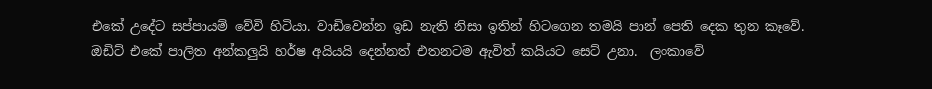එකේ උදේට සප්පායම් වේවි හිටියා. වාඩිවෙන්න ඉඩ නැති නිසා ඉතින් හිටගෙන තමයි පාන් පෙති දෙක තුන කෑවේ. ඔඩිට් එකේ පාලිත අන්කලුයි හර්ෂ අයියයි දෙන්නත් එතනටම ඇවිත් කයියට සෙට් උනා.  ලංකාවේ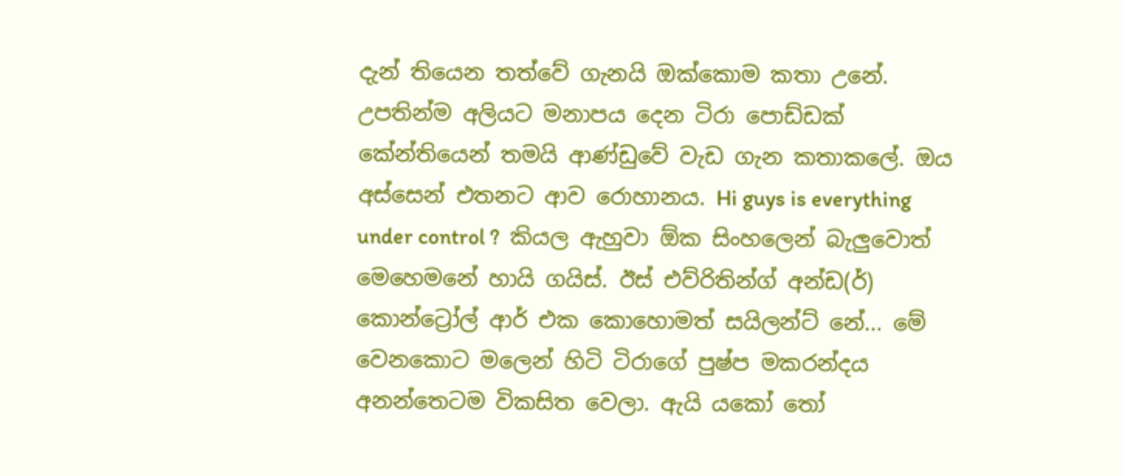දැන් තියෙන තත්වේ ගැනයි ඔක්කොම කතා උනේ. උපතින්ම අලියට මනාපය දෙන ටිරා පොඩ්ඩක් කේන්තියෙන් තමයි ආණ්ඩුවේ වැඩ ගැන කතාකලේ. ඔය අස්සෙන් එතනට ආව රොහානය. Hi guys is everything under control ?  කියල ඇහුවා ඕක සිංහලෙන් බැලුවොත් මෙහෙමනේ හායි ගයිස්. ඊස් එව්රිතින්ග් අන්ඩ(ර්) කොන්ට්‍රෝල් ආර් එක කොහොමත් සයිලන්ට් නේ... මේ වෙනකොට මලෙන් හිටි ටිරාගේ පුෂ්ප මකරන්දය අනන්තෙටම විකසිත වෙලා. ඇයි යකෝ තෝ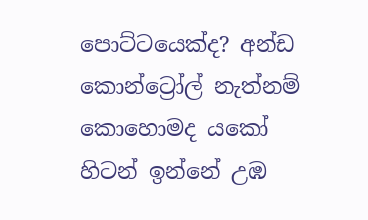පොට්ටයෙක්ද? අන්ඩ කොන්ට්‍රෝල් නැත්නම් කොහොමද යකෝ හිටන් ඉන්නේ උඹ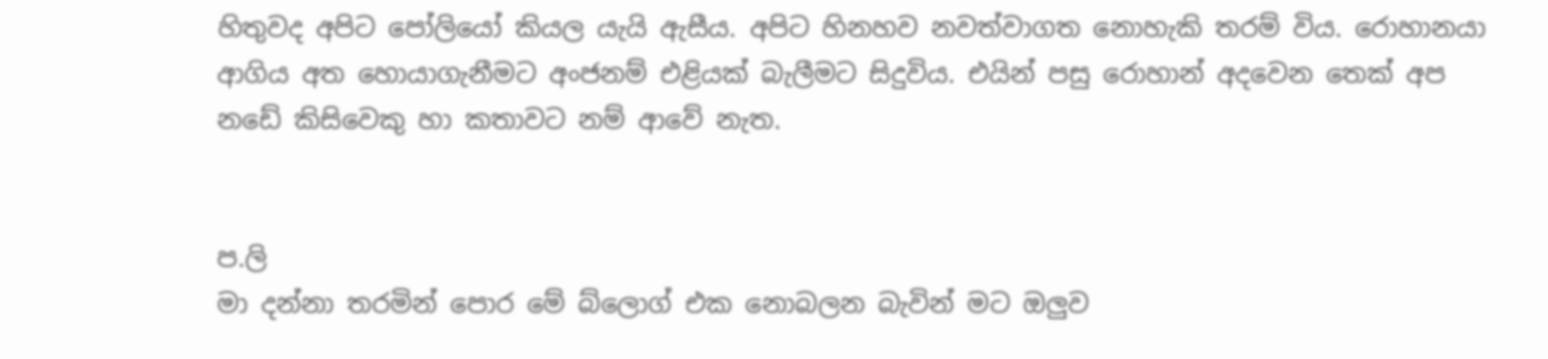හිතුවද අපිට පෝලියෝ කියල යැයි ඇසීය. අපිට හිනහව නවත්වාගත නොහැකි තරම් විය. රොහානයා ආගිය අත හොයාගැනීමට අංජනම් එළියක් බැලීමට සිදුවිය. එයින් පසු රොහාන් අදවෙන තෙක් අප නඩේ කිසිවෙකු හා කතාවට නම් ආවේ නැත.


ප.ලි
මා දන්නා තරමින් පොර මේ බ්ලොග් එක නොබලන බැවින් මට ඔලුව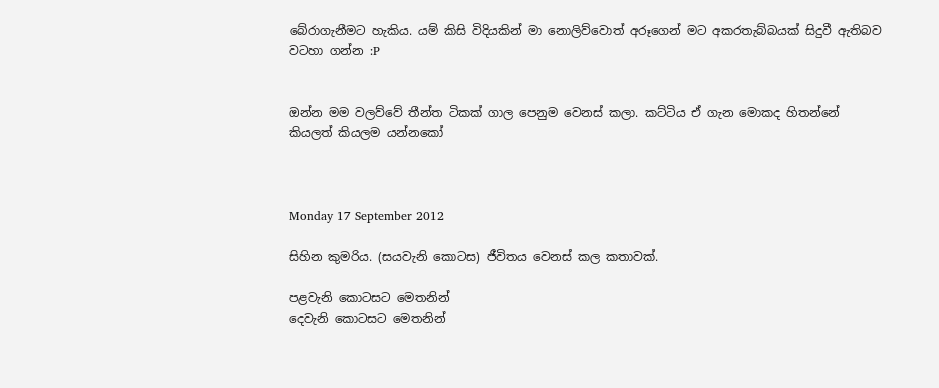බේරාගැනීමට හැකිය. යම් කිසි විදියකින් මා නොලිව්වොත් අරූගෙන් මට අකරතැබ්බයක් සිදුවී ඇතිබව වටහා ගන්න :P


ඔන්න මම වලව්වේ තීන්ත ටිකක් ගාල පෙනුම වෙනස් කලා. කට්ටිය ඒ ගැන මොකද හිතන්නේ කියලත් කියලම යන්නකෝ



Monday 17 September 2012

සිහින කුමරිය. (සයවැනි කොටස) ජීවිතය වෙනස් කල කතාවක්.

පළවැනි කොටසට මෙතනින්
දෙවැනි කොටසට මෙතනින්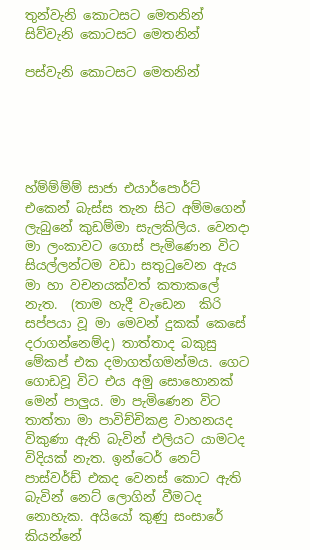තුන්වැනි කොටසට මෙතනින්
සිව්වැනි කොටසට මෙතනින්

පස්වැනි කොටසට මෙතනින්





හ්ම්ම්ම්ම් සාජා එයාර්පොර්ට් එකෙන් බැස්ස තැන සිට අම්මගෙන් ලැබුනේ කුඩම්මා සැලකිලිය. වෙනදා මා ලංකාවට ගොස් පැමිණෙන විට සියල්ලන්ටම වඩා සතුටුවෙන ඇය මා හා වචනයක්වත් කතාකලේ නැත.  (තාම හැදී වැඩෙන  කිරි සප්පයා වූ මා මෙවන් දුකක් කෙසේ දරාගන්නෙම්ද) තාත්තාද බකුසු මේකප් එක දමාගත්ගමන්මය. ගෙට ගොඩවූ විට එය අමු සොහොනක් මෙන් පාලුය. මා පැමිණෙන විට තාත්තා මා පාවිච්චිකළ වාහනයද විකුණා ඇති බැවින් එලියට යාමටද විදියක් නැත. ඉන්ටෙර් නෙට් පාස්වර්ඩ් එකද වෙනස් කොට ඇති බැවින් නෙට් ලොගින් වීමටද නොහැක. අයියෝ කුණු සංසාරේ කියන්නේ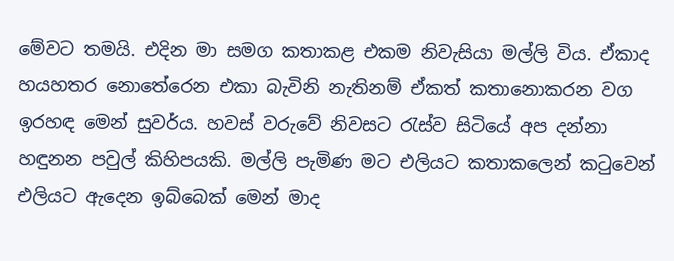මේවට තමයි. එදින මා සමග කතාකළ එකම නිවැසියා මල්ලි විය. ඒකාද හයහතර නොතේරෙන එකා බැවිනි නැතිනම් ඒකත් කතානොකරන වග ඉරහඳ මෙන් සුවර්ය. හවස් වරුවේ නිවසට රැස්ව සිටියේ අප දන්නා හඳුනන පවුල් කිහිපයකි. මල්ලි පැමිණ මට එලියට කතාකලෙන් කටුවෙන් එලියට ඇදෙන ඉබ්බෙක් මෙන් මාද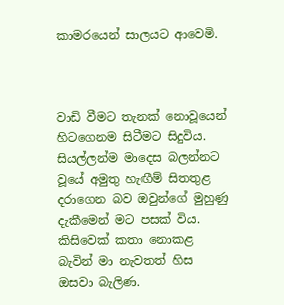කාමරයෙන් සාලයට ආවෙමි.



වාඩි වීමට තැනක් නොවූයෙන් හිටගෙනම සිටීමට සිදුවිය. සියල්ලන්ම මාදෙස බලන්නට වූයේ අමුතු හැඟීම් සිතතුළ දරාගෙන බව ඔවුන්ගේ මුහුණු දැකීමෙන් මට පසක් විය. කිසිවෙක් කතා නොකළ බැවින් මා නැවතත් හිස ඔසවා බැලිණ.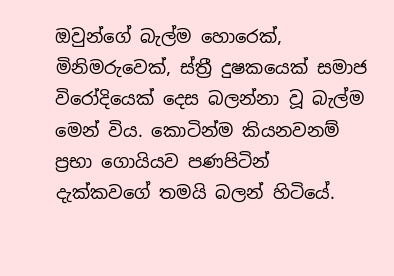ඔවුන්ගේ බැල්ම හොරෙක්, මිනිමරුවෙක්, ස්ත්‍රී දුෂකයෙක් සමාජ විරෝදියෙක් දෙස බලන්නා වූ බැල්ම මෙන් විය. කොටින්ම කියනවනම් ප්‍රභා ගොයියව පණපිටින් දැක්කවගේ තමයි බලන් හිටියේ.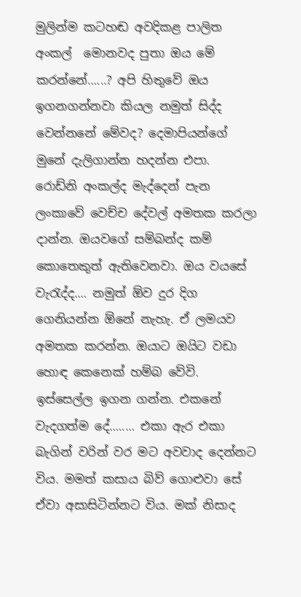මුලින්ම කටහඬ අවදිකළ පාලිත අංකල්  මොනවද පුතා ඔය මේ කරන්නේ......? අපි හිතුවේ ඔය ඉගනගන්නවා කියල නමුත් සිද්ද වෙන්නනේ මේවද? දෙමාපියන්ගේ මුනේ දැලිගාන්න හදන්න එපා. රොඩ්නි අංකල්ද මැද්දෙන් පැන ලංකාවේ වෙච්ච දේවල් අමතක කරලා දාන්න. ඔයවගේ සම්බන්ද කම් කොතෙකුත් ඇතිවෙනවා. ඔය වයසේ වැරැද්ද.... නමුත් ඕව දුර දිග ගෙනියන්න ඕනේ නැහැ. ඒ ලමයව අමතක කරන්න. ඔයාට ඔයිට වඩා හොඳ කෙනෙක් හම්බ වේවි. ඉස්සෙල්ල ඉගන ගන්න. එකනේ වැදගත්ම දේ........ එකා ඇර එකා බැගින් වරින් වර මට අවවාද දෙන්නට විය. මමත් කසාය බිව් ගොළුවා සේ ඒවා අසාසිටින්නට විය. මක් නිසාද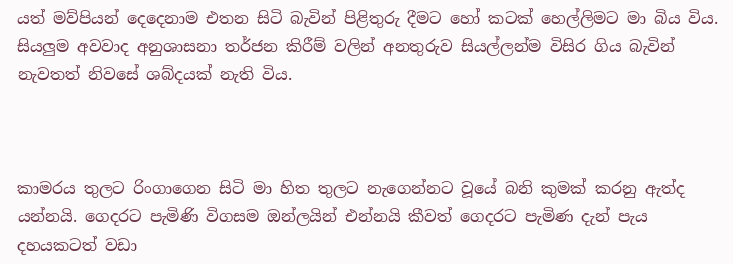යත් මව්පියන් දෙදෙනාම එතන සිටි බැවින් පිළිතුරු දීමට හෝ කටක් හෙල්ලිමට මා බිය විය. සියලුම අවවාද අනුශාසනා තර්ජන කිරීම් වලින් අනතුරුව සියල්ලන්ම විසිර ගිය බැවින් නැවතත් නිවසේ ශබ්දයක් නැති විය.



කාමරය තුලට රිංගාගෙන සිටි මා හිත තුලට නැගෙන්නට වූයේ බනි කුමක් කරනු ඇත්ද යන්නයි. ගෙදරට පැමිණි විගසම ඔන්ලයින් එන්නයි කීවත් ගෙදරට පැමිණ දැන් පැය දහයකටත් වඩා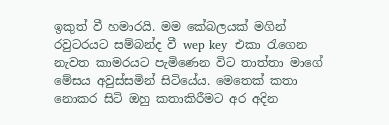ඉකුත් වී හමාරයි. මම කේබලයක් මගින් රවුටරයට සම්බන්ද වී wep key  එකා රැගෙන නැවත කාමරයට පැමිණෙන විට තාත්තා මාගේ මේසය අවුස්සමින් සිටියේය. මෙතෙක් කතා නොකර සිටි ඔහු කතාකිරීමට අර අදින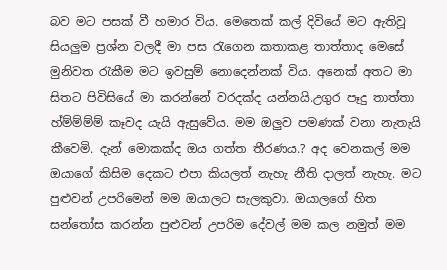බව මට පසක් වී හමාර විය. මෙතෙක් කල් දිවියේ මට ඇතිවූ සියලුම ප්‍රශ්න වලදී මා පස රැගෙන කතාකළ තාත්තාද මෙසේ මුනිවත රැකීම මට ඉවසුම් නොදෙන්නක් විය. අනෙක් අතට මා සිතට පිවිසියේ මා කරන්නේ වරදක්ද යන්නයි.උගුර පෑදු තාත්තා හ්ම්ම්ම්ම් කෑවද යැයි ඇසුවේය. මම ඔලුව පමණක් වනා නැතැයි කීවෙමි. දැන් මොකක්ද ඔය ගත්ත තීරණය.? අද වෙනකල් මම ඔයාගේ කිසිම දෙකට එපා කියලත් නැහැ නීති දාලත් නැහැ. මට පුළුවන් උපරිමෙන් මම ඔයාලට සැලකුවා. ඔයාලගේ හිත සන්තෝස කරන්න පුළුවන් උපරිම දේවල් මම කල නමුත් මම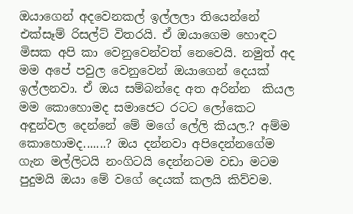ඔයාගෙන් අදවෙනකල් ඉල්ලලා තියෙන්නේ එක්සෑම් රිසල්ට් විතරයි. ඒ ඔයාගෙම හොඳට මිසක අපි කා වෙනුවෙන්වත් නෙවෙයි. නමුත් අද මම අපේ පවුල වෙනුවෙන් ඔයාගෙන් දෙයක් ඉල්ලනවා. ඒ ඔය සම්බන්දෙ අත අරින්න  කියල මම කොහොමද සමාජෙට රටට ලෝකෙට අඳුන්වල දෙන්නේ මේ මගේ ලේලි කියල.? අම්ම කොහොමද.......? ඔය දන්නවා අපිදෙන්නගේම ගැන මල්ලිටයි නංගිටයි දෙන්නටම වඩා මටම පුදුමයි ඔයා මේ වගේ දෙයක් කලයි කිව්වම.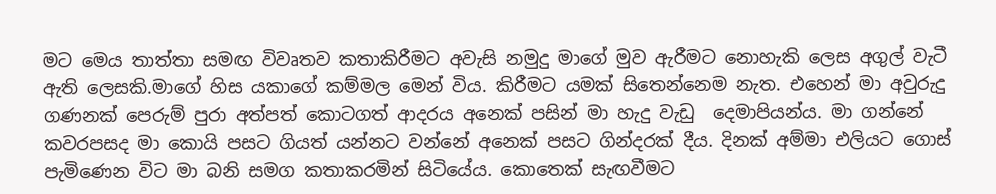මට මෙය තාත්තා සමඟ විවෘතව කතාකිරීමට අවැසි නමුදු මාගේ මුව ඇරීමට නොහැකි ලෙස අගුල් වැටී ඇති ලෙසකි.මාගේ හිස යකාගේ කම්මල මෙන් විය. කිරීමට යමක් සිතෙන්නෙම නැත. එහෙන් මා අවුරුදු ගණනක් පෙරුම් පුරා අත්පත් කොටගත් ආදරය අනෙක් පසින් මා හැදු වැඩු  දෙමාපියන්ය. මා ගන්නේ කවරපසද මා කොයි පසට ගියත් යන්නට වන්නේ අනෙක් පසට ගින්දරක් දීය. දිනක් අම්මා එලියට ගොස් පැමිණෙන විට මා බනි සමග කතාකරමින් සිටියේය. කොතෙක් සැඟවීමට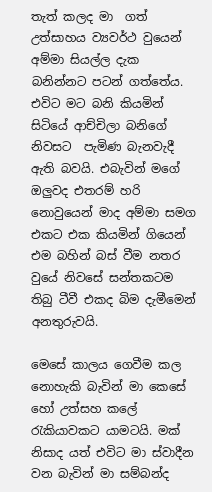තැත් කලද මා  ගත් උත්සාහය ව්‍යවර්ථ වුයෙන් අම්මා සියල්ල දැක බනින්නට පටන් ගත්තේය. එවිට මට බනි කියමින් සිටියේ ආච්චිලා බනිගේ නිවසට  පැමිණ බැනවැදී ඇති බවයි. එබැවින් මගේ ඔලුවද එතරම් හරි නොවුයෙන් මාද අම්මා සමග එකට එක කියමින් ගියෙන් එම බහින් බස් වීම නතර වුයේ නිවසේ සන්තකටම තිබු ටීවී එකද බිම දැමීමෙන් අනතුරුවයි.

මෙසේ කාලය ගෙවීම කල නොහැකි බැවින් මා කෙසේ හෝ උත්සහ කලේ රැකියාවකට යාමටයි. මක් නිසාද යත් එවිට මා ස්වාදීන වන බැවින් මා සම්බන්ද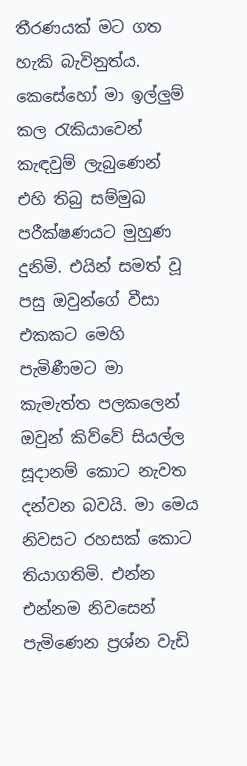තීරණයක් මට ගත හැකි බැවිනුත්ය. කෙසේහෝ මා ඉල්ලුම් කල රැකියාවෙන් කැඳවුම් ලැබුණෙන් එහි තිබු සම්මුඛ පරීක්ෂණයට මුහුණ දුනිමි. එයින් සමත් වූ පසු ඔවුන්ගේ වීසා එකකට මෙහි පැමිණීමට මා කැමැත්ත පලකලෙන් ඔවුන් කිව්වේ සියල්ල සූදානම් කොට නැවත දන්වන බවයි. මා මෙය නිවසට රහසක් කොට තියාගතිමි. එන්න එන්නම නිවසෙන් පැමිණෙන ප්‍රශ්න වැඩි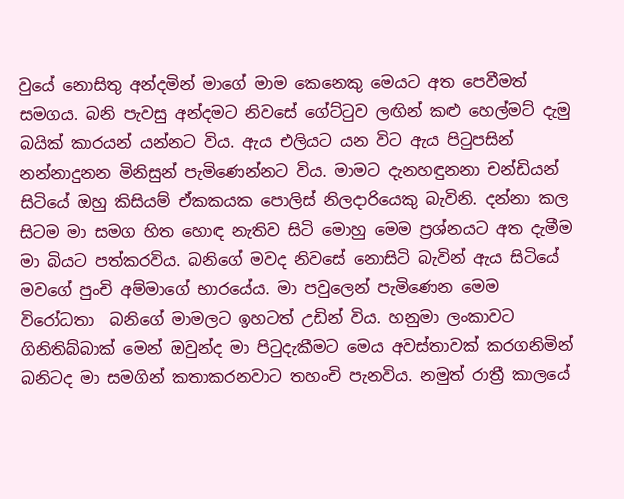වුයේ නොසිතු අන්දමින් මාගේ මාම කෙනෙකු මෙයට අත පෙවීමත් සමගය. බනි පැවසු අන්දමට නිවසේ ගේට්ටුව ලඟින් කළු හෙල්මට් දැමු බයික් කාරයන් යන්නට විය. ඇය එලියට යන විට ඇය පිටුපසින් නන්නාදුනන මිනිසුන් පැමිණෙන්නට විය. මාමට දැනහඳුනනා චන්ඩියන් සිටියේ ඔහු කිසියම් ඒකකයක පොලිස් නිලදාරියෙකු බැවිනි. දන්නා කල සිටම මා සමග හිත හොඳ නැතිව සිටි මොහු මෙම ප්‍රශ්නයට අත දැමීම මා බියට පත්කරවිය. බනිගේ මවද නිවසේ නොසිටි බැවින් ඇය සිටියේ මවගේ පුංචි අම්මාගේ භාරයේය. මා පවුලෙන් පැමිණෙන මෙම විරෝධතා  බනිගේ මාමලට ඉහටත් උඩින් විය. හනුමා ලංකාවට ගිනිතිබ්බාක් මෙන් ඔවුන්ද මා පිටුදැකීමට මෙය අවස්තාවක් කරගනිමින් බනිටද මා සමගින් කතාකරනවාට තහංචි පැනවිය. නමුත් රාත්‍රී කාලයේ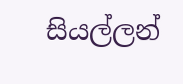සියල්ලන්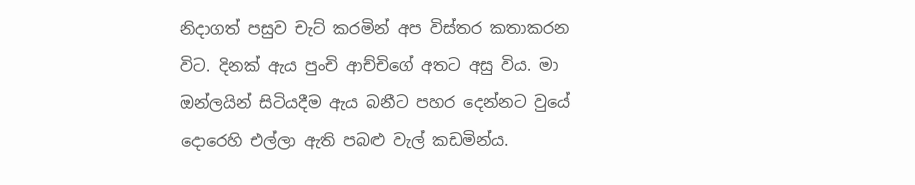නිදාගත් පසුව චැට් කරමින් අප විස්තර කතාකරන විට. දිනක් ඇය පුංචි ආච්චිගේ අතට අසු විය. මා ඔන්ලයින් සිටියදීම ඇය බනීට පහර දෙන්නට වුයේ දොරෙහි එල්ලා ඇති පබළු වැල් කඩමින්ය.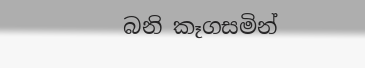බනි කෑගසමින්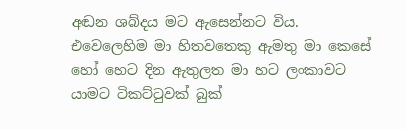අඬන ශබ්දය මට ඇසෙන්නට විය. එවෙලෙහිම මා හිතවතෙකු ඇමතු මා කෙසේ  හෝ හෙට දින ඇතුලත මා හට ලංකාවට යාමට ටිකට්ටුවක් බුක්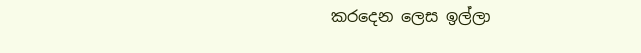කරදෙන ලෙස ඉල්ලා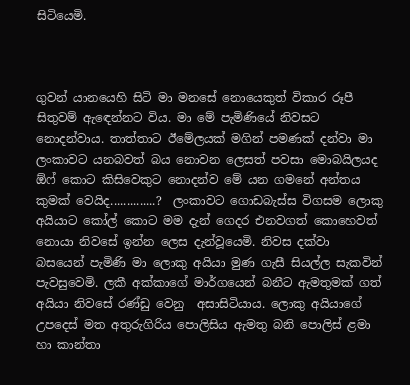සිටියෙමි.



ගුවන් යානයෙහි සිටි මා මනසේ නොයෙකුත් විකාර රූපී සිතුවම් ඇඳෙන්නට විය. මා මේ පැමිණියේ නිවසට නොදන්වාය. තාත්තාට ඊමේලයක් මගින් පමණක් දන්වා මා ලංකාවට යනබවත් බය නොවන ලෙසත් පවසා මොබයිලයද ඕෆ් කොට කිසිවෙකුට නොදන්ව මේ යන ගමනේ අන්තය කුමක් වෙයිද..............?  ලංකාවට ගොඩබැස්ස විගසම ලොකු අයියාට කෝල් කොට මම දැන් ගෙදර එනවගත් කොහෙවත් නොයා නිවසේ ඉන්න ලෙස දැන්වූයෙමි. නිවස දක්වා බසයෙන් පැමිණි මා ලොකු අයියා මුණ ගැසී සියල්ල සැකවින් පැවසුවෙමි. ලකී අක්කාගේ මාර්ගයෙන් බනීට ඇමතුමක් ගත් අයියා නිවසේ රණ්ඩු වෙනු  අසාසිටියාය. ලොකු අයියාගේ උපදෙස් මත අතුරුගිරිය පොලිසිය ඇමතු බනි පොලිස් ළමා හා කාන්තා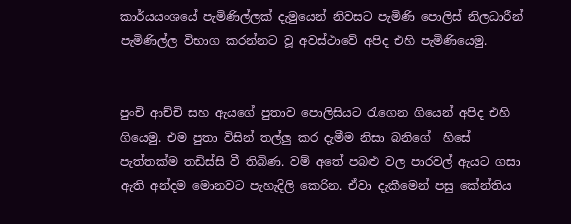කාර්යයංශයේ පැමිණිල්ලක් දැමුයෙන් නිවසට පැමිණි පොලිස් නිලධාරීන් පැමිණිල්ල විභාග කරන්නට වූ අවස්ථාවේ අපිද එහි පැමිණියෙමු.


පුංචි ආච්චි සහ ඇයගේ පුතාව පොලිසියට රැගෙන ගියෙන් අපිද එහි ගියෙමු. එම පුතා විසින් තල්ලු කර දැමීම නිසා බනිගේ  හිසේ පැත්තක්ම තඩිස්සි වී තිබිණ. වම් අතේ පබළු වල පාරවල් ඇයට ගසා ඇති අන්දම මොනවට පැහැදිලි කෙරින. ඒවා දැකීමෙන් පසු කේන්තිය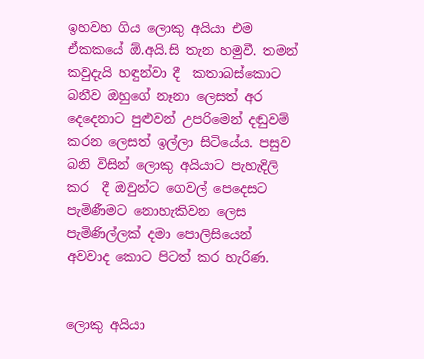ඉහවහ ගිය ලොකු අයියා එම ඒකකයේ ඕ.අයි.සි තැන හමුවී. තමන් කවුදැයි හඳුන්වා දී  කතාබස්කොට බනීව ඔහුගේ නෑනා ලෙසත් අර දෙදෙනාට පුළුවන් උපරිමෙන් දඬුවම් කරන ලෙසත් ඉල්ලා සිටියේය. පසුව බනි විසින් ලොකු අයියාට පැහැදිලි කර  දී ඔවුන්ට ගෙවල් පෙදෙසට පැමිණීමට නොහැකිවන ලෙස පැමිණිල්ලක් දමා පොලිසියෙන් අවවාද කොට පිටත් කර හැරිණ.


ලොකු අයියා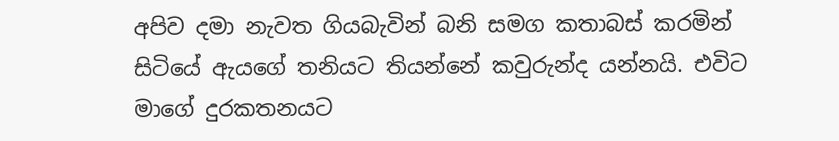අපිව දමා නැවත ගියබැවින් බනි සමග කතාබස් කරමින් සිටියේ ඇයගේ තනියට තියන්නේ කවුරුන්ද යන්නයි. එවිට මාගේ දුරකතනයට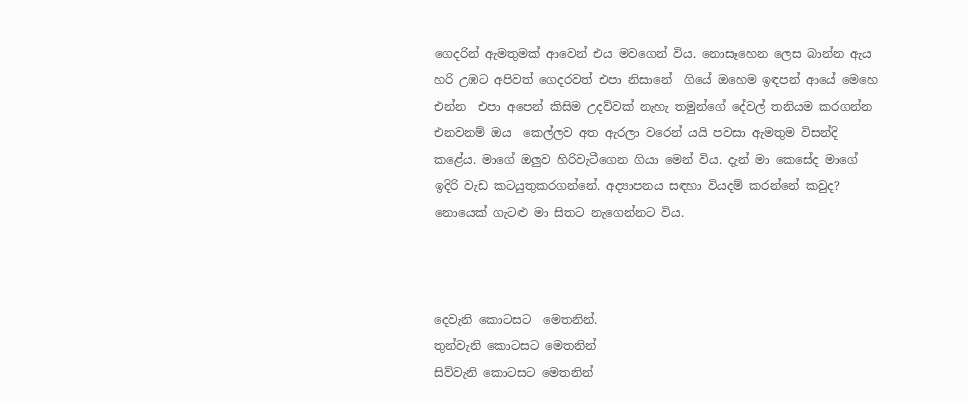ගෙදරින් ඇමතුමක් ආවෙන් එය මවගෙන් විය. නොසෑහෙන ලෙස බාන්න ඇය හරි උඹට අපිවත් ගෙදරවත් එපා නිසානේ  ගියේ ඔහෙම ඉඳපන් ආයේ මෙහෙ එන්න  එපා අපෙන් කිසිම උදව්වක් නැහැ තමුන්ගේ දේවල් තනියම කරගන්න එනවනම් ඔය  කෙල්ලව අත ඇරලා වරෙන් යයි පවසා ඇමතුම විසන්දි කළේය. මාගේ ඔලුව හිරිවැටීගෙන ගියා මෙන් විය. දැන් මා කෙසේද මාගේ ඉදිරි වැඩ කටයුතුකරගන්නේ. අද්‍යාපනය සඳහා වියදම් කරන්නේ කවුද? නොයෙක් ගැටළු මා සිතට නැගෙන්නට විය.



දෙවැනි කොටසට  මෙතනින්.
තුන්වැනි කොටසට මෙතනින්
සිව්වැනි කොටසට මෙතනින්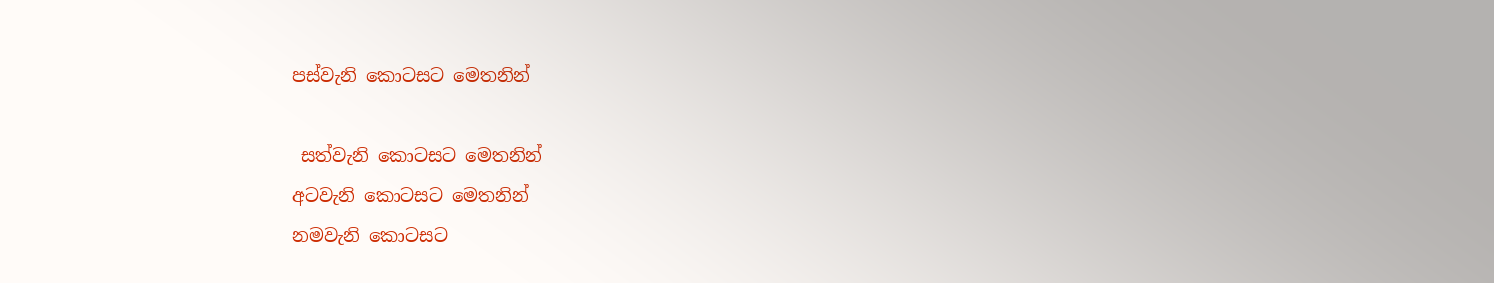පස්වැනි කොටසට මෙතනින්

 සත්වැනි කොටසට මෙතනින්
අටවැනි කොටසට මෙතනින්
නමවැනි කොටසට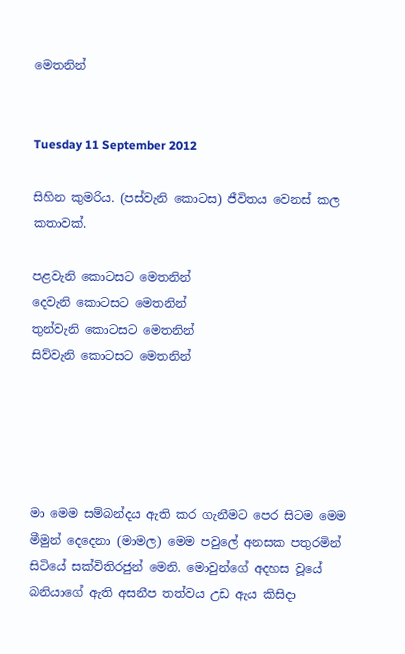මෙතනින්


Tuesday 11 September 2012

සිහින කුමරිය. (පස්වැනි කොටස) ජීවිතය වෙනස් කල කතාවක්.

පළවැනි කොටසට මෙතනින්
දෙවැනි කොටසට මෙතනින්
තුන්වැනි කොටසට මෙතනින්
සිව්වැනි කොටසට මෙතනින්





මා මෙම සම්බන්දය ඇති කර ගැනීමට පෙර සිටම මෙම මීමුන් දෙදෙනා (මාමල) මෙම පවුලේ අනසක පතුරමින් සිටියේ සක්විතිරජුන් මෙනි. මොවුන්ගේ අදහස වූයේ බනියාගේ ඇති අසනීප තත්වය උඩ ඇය කිසිදා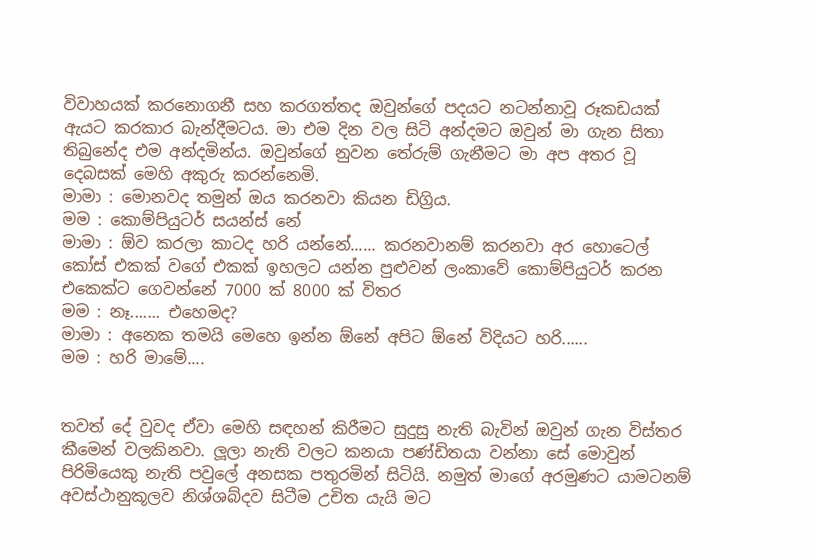විවාහයක් කරනොගනී සහ කරගත්තද ඔවුන්ගේ පදයට නටන්නාවූ රූකඩයක් ඇයට කරකාර බැන්දීමටය. මා එම දින වල සිටි අන්දමට ඔවුන් මා ගැන සිතා තිබුනේද එම අන්දමින්ය. ඔවුන්ගේ නුවන තේරුම් ගැනීමට මා අප අතර වූ දෙබසක් මෙහි අකුරු කරන්නෙමි.
මාමා : මොනවද තමුන් ඔය කරනවා කියන ඩිග්‍රිය.
මම : කොම්පියුටර් සයන්ස් නේ
මාමා : ඕව කරලා කාටද හරි යන්නේ...... කරනවානම් කරනවා අර හොටෙල් කෝස් එකක් වගේ එකක් ඉහලට යන්න පුළුවන් ලංකාවේ කොම්පියුටර් කරන එකෙක්ට ගෙවන්නේ 7000 ක් 8000 ක් විතර
මම : නෑ....... එහෙමද?
මාමා : අනෙක තමයි මෙහෙ ඉන්න ඕනේ අපිට ඕනේ විදියට හරි......
මම : හරි මාමේ....


තවත් දේ වුවද ඒවා මෙහි සඳහන් කිරීමට සුදුසු නැති බැවින් ඔවුන් ගැන විස්තර කීමෙන් වලකිනවා. ලූලා නැති වලට කනයා පණ්ඩිතයා වන්නා සේ මොවුන් පිරිමියෙකු නැති පවුලේ අනසක පතුරමින් සිටියි. නමුත් මාගේ අරමුණට යාමටනම් අවස්ථානුකූලව නිශ්ශබ්දව සිටීම උචිත යැයි මට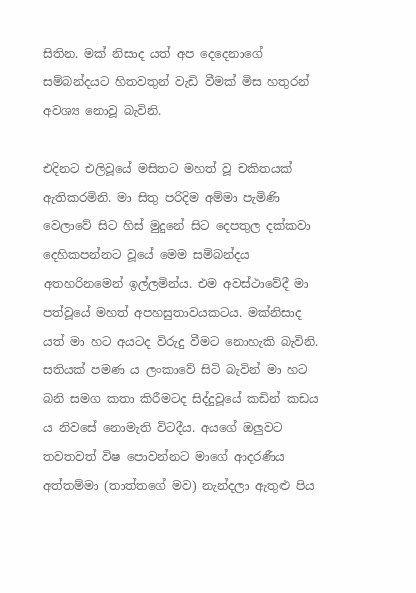සිතින. මක් නිසාද යත් අප දෙදෙනාගේ සම්බන්දයට හිතවතුන් වැඩි වීමක් මිස හතුරන් අවශ්‍ය නොවූ බැවිනි.

එදිනට එලිවූයේ මසිතට මහත් වූ චකිතයක් ඇතිකරමිනි. මා සිතු පරිදිම අම්මා පැමිණි වෙලාවේ සිට හිස් මුදුනේ සිට දෙපතුල දක්කවා දෙහිකපන්නට වූයේ මෙම සම්බන්දය අතහරිනමෙන් ඉල්ලමින්ය. එම අවස්ථාවේදී මා පත්වූයේ මහත් අපහසුතාවයකටය. මක්නිසාද යත් මා හට අයටද විරුදු වීමට නොහැකි බැවිනි. සතියක් පමණ ය ලංකාවේ සිටි බැවින් මා හට බනි සමග කතා කිරීමටද සිද්දුවූයේ කඩින් කඩය ය නිවසේ නොමැති විටදීය. අයගේ ඔලුවට තවතවත් විෂ පොවන්නට මාගේ ආදරණීය අත්තම්මා (තාත්තගේ මව) නැන්දලා ඇතුළු පිය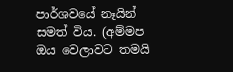පාර්ශවයේ නෑයින් සමත් විය. (අම්මප ඔය වෙලාවට තමයි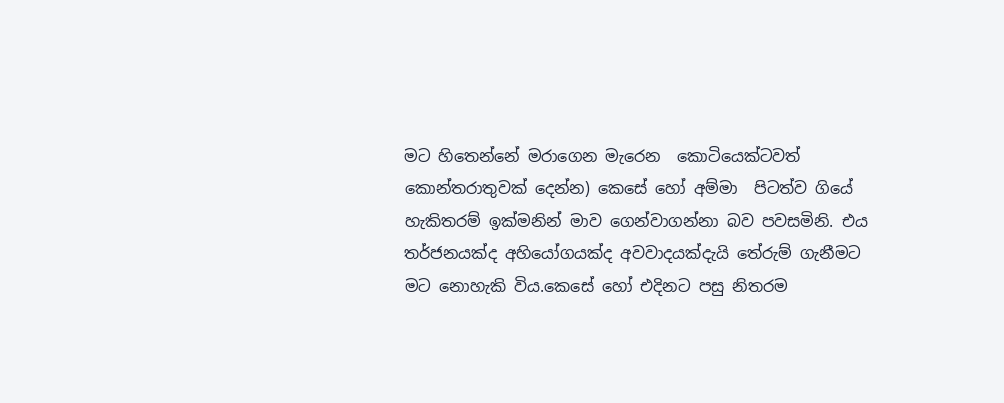මට හිතෙන්නේ මරාගෙන මැරෙන  කොටියෙක්ටවත් කොන්තරාතුවක් දෙන්න) කෙසේ හෝ අම්මා  පිටත්ව ගියේ හැකිතරම් ඉක්මනින් මාව ගෙන්වාගන්නා බව පවසමිනි. එය තර්ජනයක්ද අහියෝගයක්ද අවවාදයක්දැයි තේරුම් ගැනීමට මට නොහැකි විය.කෙසේ හෝ එදිනට පසු නිතරම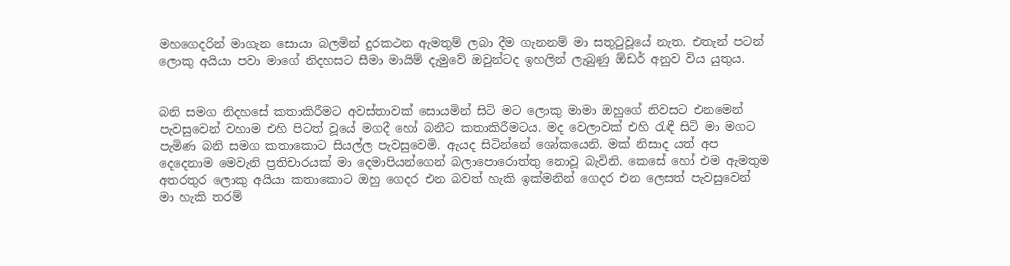මහගෙදරින් මාගැන සොයා බලමින් දුරකථන ඇමතුම් ලබා දීම ගැනනම් මා සතුටුවූයේ නැත. එතැන් පටන් ලොකු අයියා පවා මාගේ නිදහසට සීමා මායිම් දැමුවේ ඔවුන්ටද ඉහලින් ලැබුණු ඕඩර් අනුව විය යුතුය.


බනි සමග නිදහසේ කතාකිරීමට අවස්තාවක් සොයමින් සිටි මට ලොකු මාමා ඔහුගේ නිවසට එනමෙන් පැවසුවෙන් වහාම එහි පිටත් වූයේ මගදී හෝ බනීට කතාකිරීමටය. මද වෙලාවක් එහි රැඳී සිටි මා මගට පැමිණ බනි සමග කතාකොට සියල්ල පැවසුවෙමි. ඇයද සිටින්නේ ශෝකයෙනි. මක් නිසාද යත් අප දෙදෙනාම මෙවැනි ප්‍රතිචාරයක් මා දෙමාපියන්ගෙන් බලාපොරොත්තු නොවූ බැවිනි. කෙසේ හෝ එම ඇමතුම අතරතුර ලොකු අයියා කතාකොට ඔහු ගෙදර එන බවත් හැකි ඉක්මනින් ගෙදර එන ලෙසත් පැවසුවෙන් මා හැකි තරම්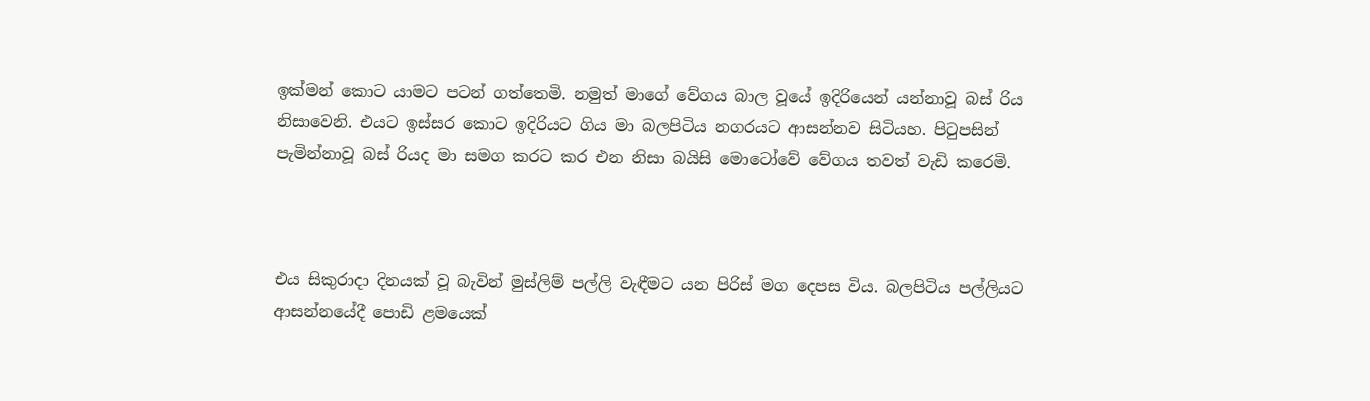ඉක්මන් කොට යාමට පටන් ගත්තෙමි. නමුත් මාගේ වේගය බාල වූයේ ඉදිරියෙන් යන්නාවූ බස් රිය නිසාවෙනි. එයට ඉස්සර කොට ඉදිරියට ගිය මා බලපිටිය නගරයට ආසන්නව සිටියහ. පිටුපසින් පැමින්නාවූ බස් රියද මා සමග කරට කර එන නිසා බයිසි මොටෝවේ වේගය තවත් වැඩි කරෙමි.



එය සිකුරාදා දිනයක් වූ බැවින් මුස්ලිම් පල්ලි වැඳීමට යන පිරිස් මග දෙපස විය. බලපිටිය පල්ලියට ආසන්නයේදී පොඩි ළමයෙක්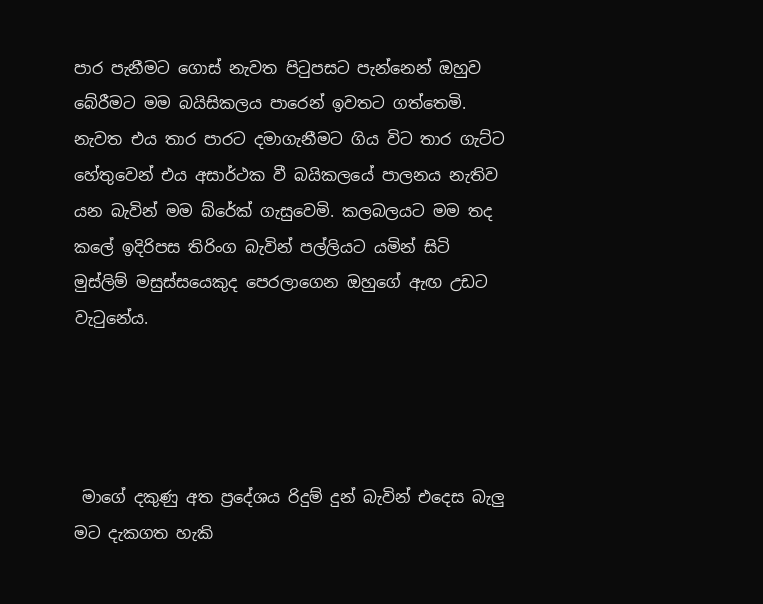පාර පැනීමට ගොස් නැවත පිටුපසට පැන්නෙන් ඔහුව බේරීමට මම බයිසිකලය පාරෙන් ඉවතට ගත්තෙමි. නැවත එය තාර පාරට දමාගැනීමට ගිය විට තාර ගැට්ට හේතුවෙන් එය අසාර්ථක වී බයිකලයේ පාලනය නැතිව යන බැවින් මම බ්රේක් ගැසුවෙමි. කලබලයට මම තද කලේ ඉදිරිපස තිරිංග බැවින් පල්ලියට යමින් සිටි මුස්ලිම් මසුස්සයෙකුද පෙරලාගෙන ඔහුගේ ඇඟ උඩට වැටුනේය.




 මාගේ දකුණු අත ප්‍රදේශය රිදුම් දුන් බැවින් එදෙස බැලු මට දැකගත හැකි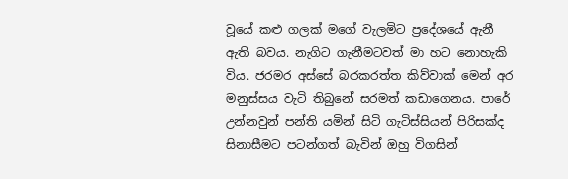වූයේ කළු ගලක් මගේ වැලමිට ප්‍රදේශයේ ඇනී ඇති බවය. නැගිට ගැනීමටවත් මා හට නොහැකි විය. ජරමර අස්සේ බරකරත්ත කිව්වාක් මෙන් අර මනුස්සය වැටි තිබුනේ සරමත් කඩාගෙනය. පාරේ උන්නවුන් පන්ති යමින් සිටි ගැටිස්සියන් පිරිසක්ද සිනාසීමට පටන්ගත් බැවින් ඔහු විගසින්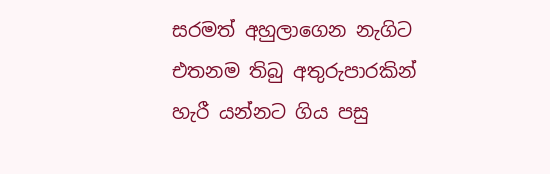සරමත් අහුලාගෙන නැගිට එතනම තිබු අතුරුපාරකින් හැරී යන්නට ගිය පසු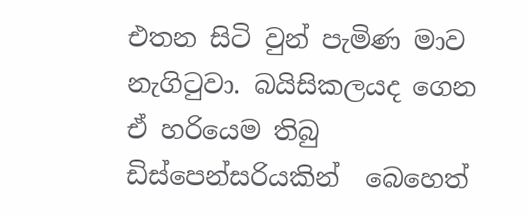එතන සිටි වුන් පැමිණ මාව නැගිටුවා. බයිසිකලයද ගෙන ඒ හරියෙම තිබු ඩිස්පෙන්සරියකින්  බෙහෙත්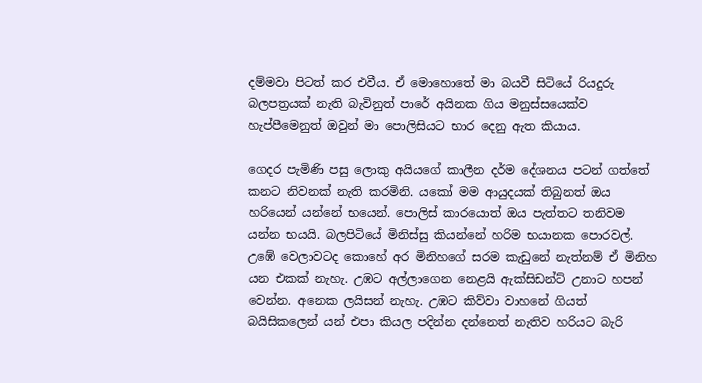දම්මවා පිටත් කර එවීය. ඒ මොහොතේ මා බයවී සිටියේ රියදුරු බලපත්‍රයක් නැති බැවිනුත් පාරේ අයිනක ගිය මනුස්සයෙක්ව හැප්පීමෙනුත් ඔවුන් මා පොලිසියට භාර දෙනු ඇත කියාය.

ගෙදර පැමිණි පසු ලොකු අයියගේ කාලීන දර්ම දේශනය පටන් ගත්තේ කනට නිවනක් නැති කරමිනි. යකෝ මම ආයුදයක් තිබුනත් ඔය හරියෙන් යන්නේ භයෙන්. පොලිස් කාරයොත් ඔය පැත්තට තනිවම යන්න භයයි. බලපිටියේ මිනිස්සු කියන්නේ හරිම භයානක පොරවල්. උඹේ වෙලාවටද කොහේ අර මිනිහගේ සරම කැඩුනේ නැත්නම් ඒ මිනිහ යන එකක් නැහැ. උඹට අල්ලාගෙන නෙළයි ඇක්සිඩන්ට් උනාට හපන් වෙන්න. අනෙක ලයිසන් නැහැ. උඹට කිව්වා වාහනේ ගියත් බයිසිකලෙන් යන් එපා කියල පදින්න දන්නෙත් නැතිව හරියට බැරි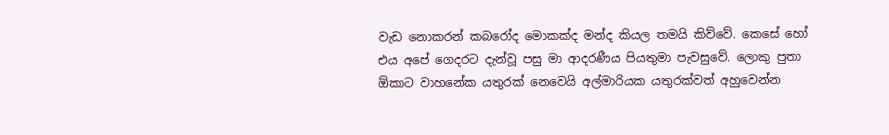වැඩ නොකරන් කබරෝද මොකක්ද මන්ද කියල තමයි කිව්වේ. කෙසේ හෝ එය අපේ ගෙදරට දැන්වූ පසු මා ආදරණීය පියතුමා පැවසුවේ. ලොකු පුතා ඕකාට වාහනේක යතුරක් නෙවෙයි අල්මාරියක යතුරක්වත් අහුවෙන්න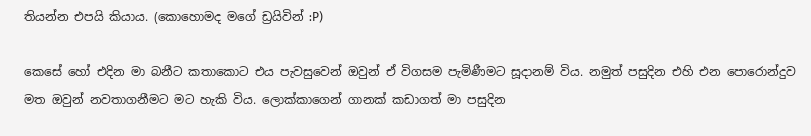තියන්න එපයි කියාය. (කොහොමද මගේ ඩ්‍රයිවින් :P)

කෙසේ හෝ එදින මා බනීට කතාකොට එය පැවසුවෙන් ඔවුන් ඒ විගසම පැමිණීමට සූදානම් විය. නමුත් පසුදින එහි එන පොරොන්දුව මත ඔවුන් නවතාගනීමට මට හැකි විය. ලොක්කාගෙන් ගානක් කඩාගත් මා පසුදින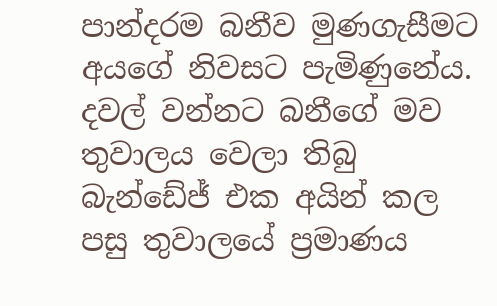පාන්දරම බනීව මුණගැසීමට අයගේ නිවසට පැමිණුනේය. දවල් වන්නට බනීගේ මව තුවාලය වෙලා තිබු බැන්ඩේජ් එක අයින් කල පසු තුවාලයේ ප්‍රමාණය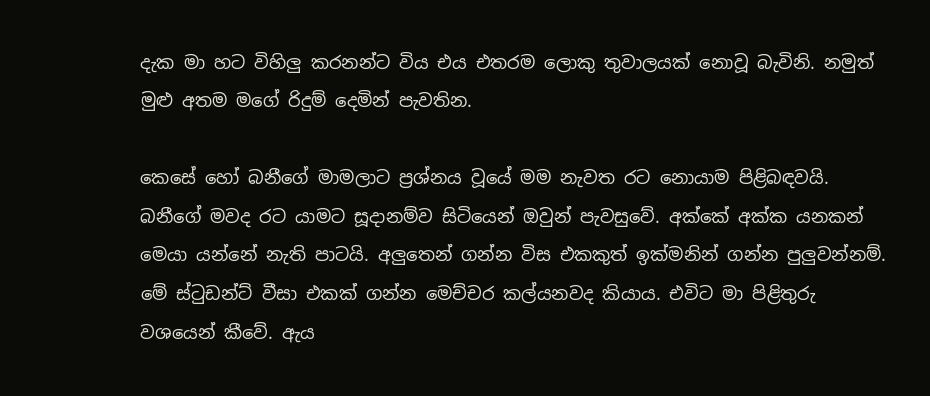දැක මා හට විහිලු කරනන්ට විය එය එතරම ලොකු තුවාලයක් නොවූ බැවිනි. නමුත් මුළු අතම මගේ රිදුම් දෙමින් පැවතින.

කෙසේ හෝ බනීගේ මාමලාට ප්‍රශ්නය වූයේ මම නැවත රට නොයාම පිළිබඳවයි. බනීගේ මවද රට යාමට සූදානම්ව සිටියෙන් ඔවුන් පැවසුවේ. අක්කේ අක්ක යනකන් මෙයා යන්නේ නැති පාටයි. අලුතෙන් ගන්න විස එකකුත් ඉක්මනින් ගන්න පුලුවන්නම්. මේ ස්ටුඩන්ට් වීසා එකක් ගන්න මෙච්චර කල්යනවද කියාය. එවිට මා පිළිතුරු වශයෙන් කීවේ. ඇය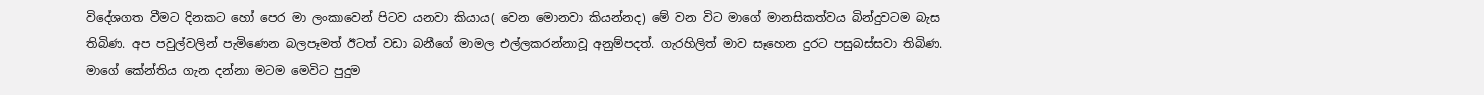විදේශගත වීමට දිනකට හෝ පෙර මා ලංකාවෙන් පිටව යනවා කියාය( වෙන මොනවා කියන්නද) මේ වන විට මාගේ මානසිකත්වය බින්දුවටම බැස තිබිණ. අප පවුල්වලින් පැමිණෙන බලපෑමත් ඊටත් වඩා බනීගේ මාමල එල්ලකරන්නාවූ අනුම්පදත්. ගැරහිලිත් මාව සෑහෙන දුරට පසුබස්සවා තිබිණ. මාගේ කේන්තිය ගැන දන්නා මටම මෙවිට පුදුම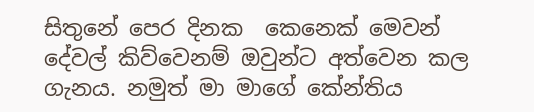සිතුනේ පෙර දිනක  කෙනෙක් මෙවන් දේවල් කිව්වෙනම් ඔවුන්ට අත්වෙන කල ගැනය. නමුත් මා මාගේ කේන්තිය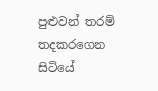පුළුවන් තරම් තදකරගෙන සිටියේ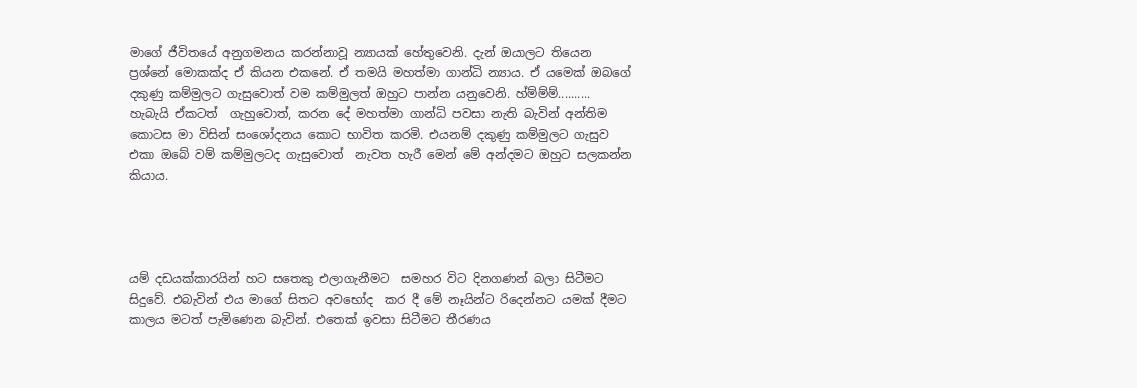මාගේ ජීවිතයේ අනුගමනය කරන්නාවූ න්‍යායක් හේතුවෙනි. දැන් ඔයාලට තියෙන ප්‍රශ්නේ මොකක්ද ඒ කියන එකනේ. ඒ තමයි මහත්මා ගාන්ධි න්‍යාය. ඒ යමෙක් ඔබගේ දකුණු කම්මුලට ගැසුවොත් වම කම්මුලත් ඔහුට පාන්න යනුවෙනි. හ්ම්ම්ම්.......... හැබැයි ඒකටත්  ගැහුවොත්, කරන දේ මහත්මා ගාන්ධි පවසා නැති බැවින් අන්තිම කොටස මා විසින් සංශෝදනය කොට භාවිත කරමි. එයනම් දකුණු කම්මුලට ගැසුව එකා ඔබේ වම් කම්මුලටද ගැසුවොත්  නැවත හැරී මෙන් මේ අන්දමට ඔහුට සලකන්න කියාය.




යම් දඩයක්කාරයින් හට සතෙකු එලාගැනීමට  සමහර විට දිනගණන් බලා සිටීමට සිදුවේ. එබැවින් එය මාගේ සිතට අවභෝද  කර දී මේ නෑයින්ට රිදෙන්නට යමක් දීමට කාලය මටත් පැමිණෙන බැවින්. එතෙක් ඉවසා සිටීමට තීරණය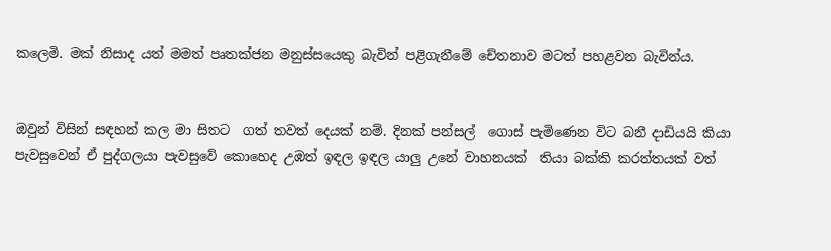කලෙමි. මක් නිසාද යත් මමත් පෘතක්ජන මනුස්සයෙකු බැවින් පළිගැනීමේ චේතනාව මටත් පහළවන බැවින්ය.


ඔවුන් විසින් සඳහන් කල මා සිතට  ගත් තවත් දෙයක් නම්. දිනක් පන්සල්  ගොස් පැමිණෙන විට බනී දාඩියයි කියා පැවසුවෙන් ඒ පුද්ගලයා පැවසුවේ කොහෙද උඹත් ඉඳල ඉඳල යාලු උනේ වාහනයක්  තියා බක්කි කරත්තයක් වත්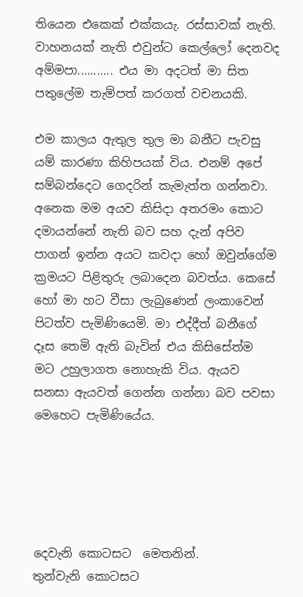තියෙන එකෙක් එක්කයැ. රස්සාවක් නැති. වාහනයක් නැති එවුන්ට කෙල්ලෝ දෙනවද අම්මපා........... එය මා අදටත් මා සිත පතුලේම තැම්පත් කරගත් වචනයකි.

එම කාලය ඇතුල තුල මා බනීට පැවසු යම් කාරණා කිහිපයක් විය. එනම් අපේ සම්බන්දෙට ගෙදරින් කැමැත්ත ගන්නවා. අනෙක මම අයව කිසිදා අතරමං කොට දමායන්නේ නැති බව සහ දැන් අපිව පාගන් ඉන්න අයට කවදා හෝ ඔවුන්ගේම ක්‍රමයට පිළිතුරු ලබාදෙන බවත්ය. කෙසේ හෝ මා හට වීසා ලැබුණෙන් ලංකාවෙන් පිටත්ව පැමිණියෙමි. මා එද්දීත් බනීගේ දෑස තෙමි ඇති බැවින් එය කිසිසේත්ම මට උහුලාගත නොහැකි විය. ඇයව සනසා ඇයවත් ගෙන්න ගන්නා බව පවසා මෙහෙට පැමිණියේය.





දෙවැනි කොටසට  මෙතනින්.
තුන්වැනි කොටසට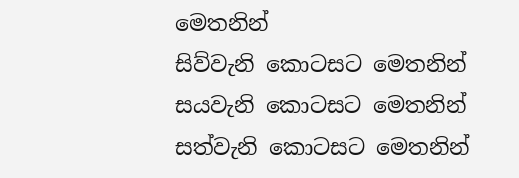මෙතනින්
සිව්වැනි කොටසට මෙතනින්
සයවැනි කොටසට මෙතනින්
සත්වැනි කොටසට මෙතනින්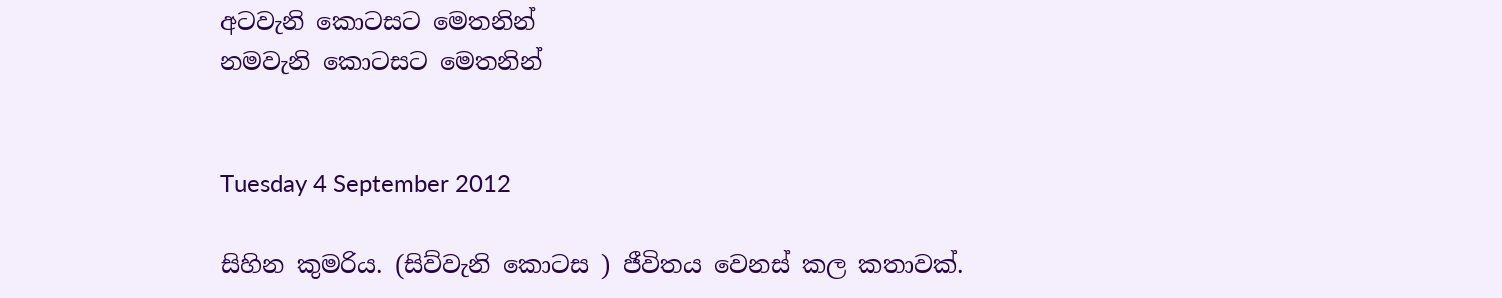අටවැනි කොටසට මෙතනින්
නමවැනි කොටසට මෙතනින්


Tuesday 4 September 2012

සිහින කුමරිය. (සිව්වැනි කොටස ) ජීවිතය වෙනස් කල කතාවක්.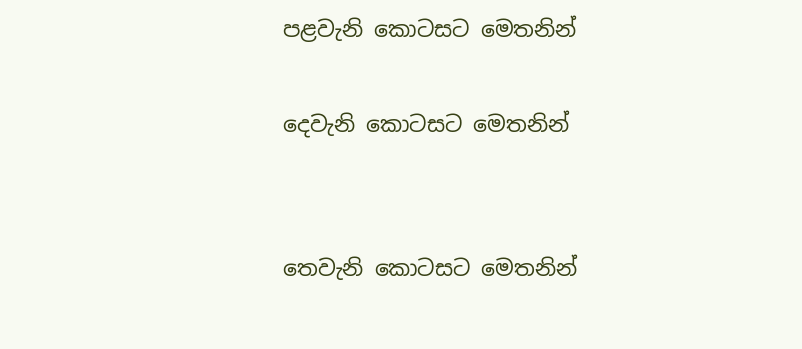පළවැනි කොටසට මෙතනින්

දෙවැනි කොටසට මෙතනින්


තෙවැනි කොටසට මෙතනින්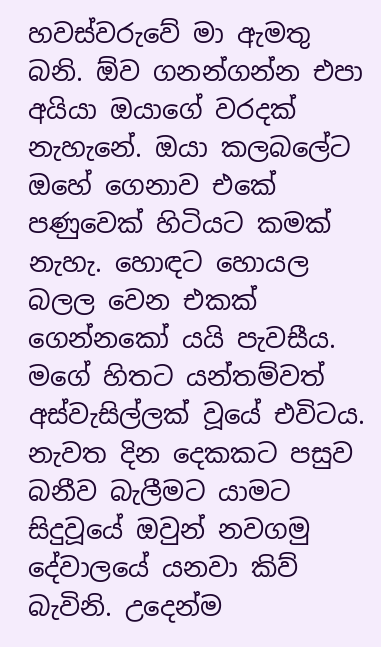හවස්වරුවේ මා ඇමතු බනි. ඕව ගනන්ගන්න එපා අයියා ඔයාගේ වරදක් නැහැනේ. ඔයා කලබලේට ඔහේ ගෙනාව එකේ පණුවෙක් හිටියට කමක් නැහැ. හොඳට හොයල බලල වෙන එකක් ගෙන්නකෝ යයි පැවසීය. මගේ හිතට යන්තම්වත් අස්වැසිල්ලක් වූයේ එවිටය. නැවත දින දෙකකට පසුව බනීව බැලීමට යාමට සිදුවූයේ ඔවුන් නවගමු දේවාලයේ යනවා කිව් බැවිනි. උදෙන්ම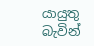යායුතු බැවින්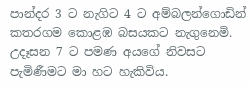පාන්දර 3 ට නැගිට 4 ට අම්බලන්ගොඩින් කතරගම කොළඹ බසයකට නැගුනෙමි. උදෑසන 7 ට පමණ අයගේ නිවසට පැමිණීමට මා හට හැකිවිය.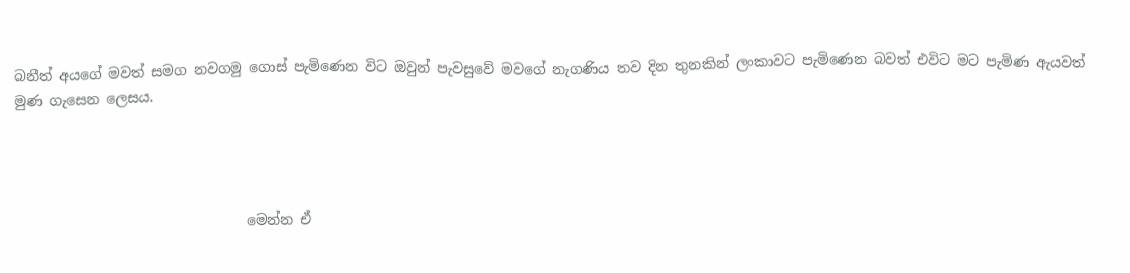බනීත් අයගේ මවත් සමග නවගමු ගොස් පැමිණෙන විට ඔවුන් පැවසුවේ මවගේ නැගණිය තව දින තුනකින් ලංකාවට පැමිණෙන බවත් එවිට මට පැමිණ ඇයවත් මුණ ගැසෙන ලෙසය.




                                 මෙන්න ඒ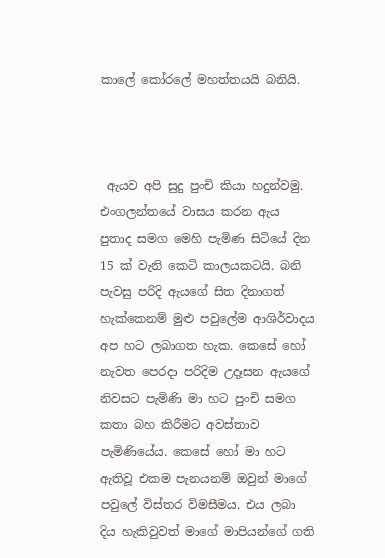කාලේ කෝරලේ මහත්තයයි බනියි.



 ඇයව අපි සුදු පුංචි කියා හදුන්වමු. එංගලන්තයේ වාසය කරන ඇය පුතාද සමග මෙහි පැමිණ සිටියේ දින 15 ක් වැනි කෙටි කාලයකටයි. බනි පැවසු පරිදි ඇයගේ සිත දිනාගත් හැක්කෙනම් මුළු පවුලේම ආශිර්වාදය අප හට ලබාගත හැක. කෙසේ හෝ නැවත පෙරදා පරිදිම උදෑසන ඇයගේ නිවසට පැමිණි මා හට පුංචි සමග කතා බහ කිරීමට අවස්තාව පැමිණියේය. කෙසේ හෝ මා හට ඇතිවූ එකම පැනයනම් ඔවුන් මාගේ පවුලේ විස්තර විමසීමය. එය ලබා දිය හැකිවුවත් මාගේ මාපියන්ගේ ගති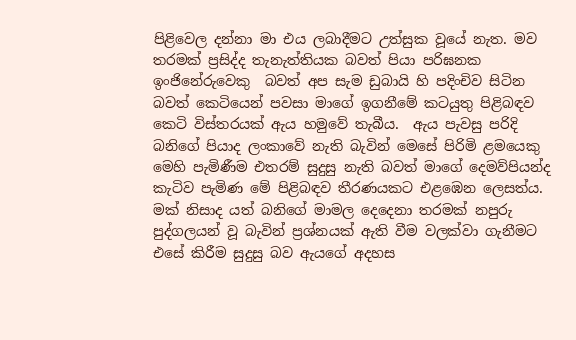පිළිවෙල දන්නා මා එය ලබාදීමට උත්සුක වූයේ නැත. මව තරමක් ප්‍රසිද්ද තැනැත්තියක බවත් පියා පරිඝනක ඉංජිනේරුවෙකු  බවත් අප සැම ඩුබායි හි පදිංචිව සිටින බවත් කෙටියෙන් පවසා මාගේ ඉගනීමේ කටයුතු පිළිබඳව කෙටි විස්තරයක් ඇය හමුවේ තැබීය.  ඇය පැවසු පරිදි බනිගේ පියාද ලංකාවේ නැති බැවින් මෙසේ පිරිමි ළමයෙකු මෙහි පැමිණීම එතරම් සුදුසු නැති බවත් මාගේ දෙමව්පියන්ද කැටිව පැමිණ මේ පිළිබඳව තීරණයකට එළඹෙන ලෙසත්ය. මක් නිසාද යත් බනිගේ මාමල දෙදෙනා තරමක් නපුරු පුද්ගලයන් වූ බැවින් ප්‍රශ්නයක් ඇති වීම වලක්වා ගැනීමට එසේ කිරීම සුදුසු බව ඇයගේ අදහස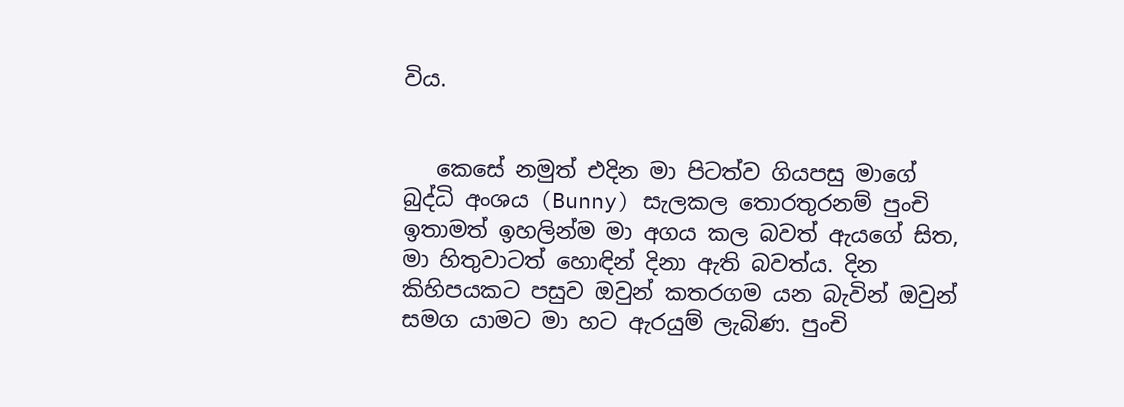විය.


   කෙසේ නමුත් එදින මා පිටත්ව ගියපසු මාගේ බුද්ධි අංශය (Bunny) සැලකල තොරතුරනම් පුංචි ඉතාමත් ඉහලින්ම මා අගය කල බවත් ඇයගේ සිත, මා හිතුවාටත් හොඳින් දිනා ඇති බවත්ය. දින කිහිපයකට පසුව ඔවුන් කතරගම යන බැවින් ඔවුන් සමග යාමට මා හට ඇරයුම් ලැබිණ. පුංචි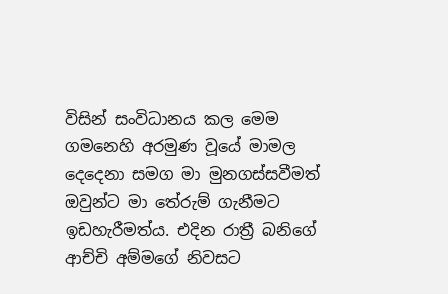විසින් සංවිධානය කල මෙම ගමනෙහි අරමුණ වූයේ මාමල දෙදෙනා සමග මා මුනගස්සවීමත් ඔවුන්ට මා තේරුම් ගැනීමට ඉඩහැරීමත්ය. එදින රාත්‍රී බනිගේ ආච්චි අම්මගේ නිවසට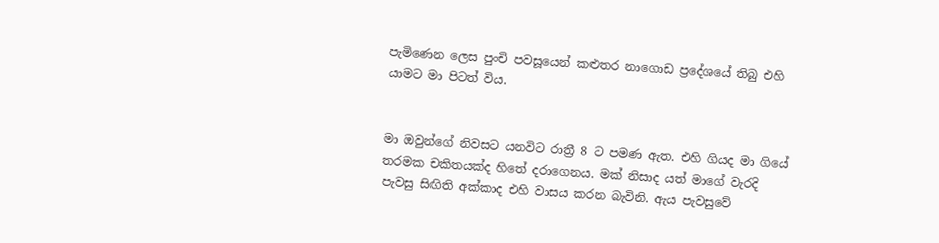පැමිණෙන ලෙස පුංචි පවසූයෙන් කළුතර නාගොඩ ප්‍රදේශයේ තිබු එහි යාමට මා පිටත් විය.


මා ඔවුන්ගේ නිවසට යනවිට රාත්‍රී 8 ට පමණ ඇත. එහි ගියද මා ගියේ තරමක චකිතයක්ද හිතේ දරාගෙනය. මක් නිසාද යත් මාගේ වැරදි පැවසු සිඟිති අක්කාද එහි වාසය කරන බැවිනි. ඇය පැවසුවේ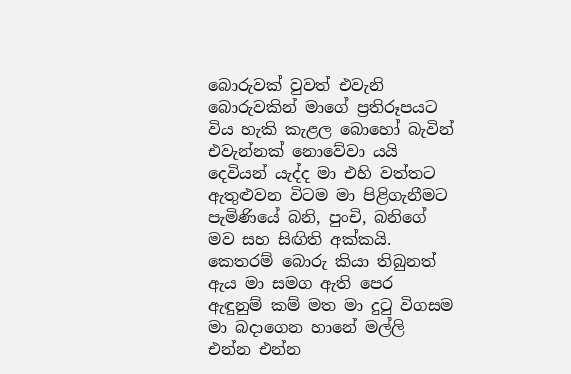බොරුවක් වුවත් එවැනි  බොරුවකින් මාගේ ප්‍රතිරූපයට විය හැකි කැළල බොහෝ බැවින් එවැන්නක් නොවේවා යයි දෙවියන් යැද්ද මා එහි වත්තට ඇතුළුවන විටම මා පිළිගැනීමට පැමිණියේ බනි, පුංචි, බනිගේ මව සහ සිඟිති අක්කයි. කෙතරම් බොරු කියා තිබුනත් ඇය මා සමග ඇති පෙර ඇඳුනුම් කම් මත මා දුටු විගසම මා බදාගෙන හානේ මල්ලි එන්න එන්න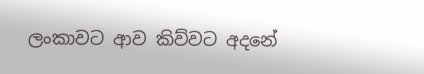ලංකාවට ආව කිව්වට අදනේ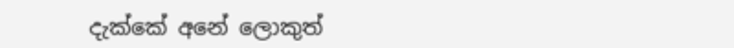දැක්කේ අනේ ලොකුත්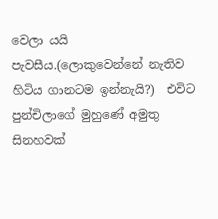වෙලා යයි පැවසීය.(ලොකුවෙන්නේ නැතිව හිටිය ගානටම ඉන්නැයි?)  එවිට පුන්චිලාගේ මුහුණේ අමුතු සිනහවක්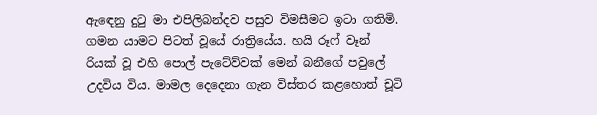ඇඳෙනු දුටු මා එපිලිබන්දව පසුව විමසීමට ඉටා ගතිමි. ගමන යාමට පිටත් වූයේ රාත්‍රියේය. හයි රූෆ් වෑන් රියක් වූ එහි පොල් පැටේව්වක් මෙන් බනීගේ පවුලේ උදවිය විය. මාමල දෙදෙනා ගැන විස්තර කළහොත් චූටි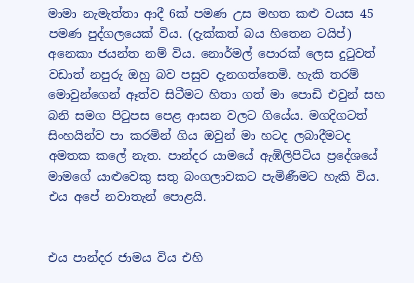මාමා නැමැත්තා ආදී 6ක් පමණ උස මහත කළු වයස 45 පමණ පුද්ගලයෙක් විය. (දැක්කත් බය හිතෙන ටයිප්) අනෙකා ජයන්ත නම් විය. නොර්මල් පොරක් ලෙස දුටුවත් වඩාත් නපුරු ඔහු බව පසුව දැනගත්තෙමි. හැකි තරම් මොවුන්ගෙන් ඈත්ව සිටීමට හිතා ගත් මා පොඩි එවුන් සහ බනි සමග පිටුපස පෙළ ආසන වලට ගියේය. මගදිගටත්  සිංහයින්ව පා කරමින් ගිය ඔවුන් මා හටද ලබාදීමටද අමතක කලේ නැත. පාන්දර යාමයේ ඇඹිලිපිටිය ප්‍රදේශයේ මාමගේ යාළුවෙකු සතු බංගලාවකට පැමිණීමට හැකි විය. එය අපේ නවාතැන් පොළයි.


එය පාන්දර ජාමය විය එහි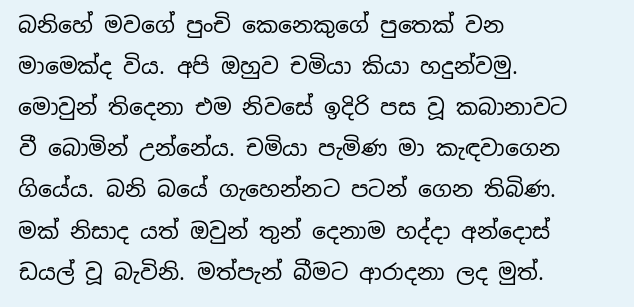බනිහේ මවගේ පුංචි කෙනෙකුගේ පුතෙක් වන මාමෙක්ද විය. අපි ඔහුව චමියා කියා හදුන්වමු. මොවුන් තිදෙනා එම නිවසේ ඉදිරි පස වූ කබානාවට වී බොමින් උන්නේය. චමියා පැමිණ මා කැඳවාගෙන ගියේය. බනි බයේ ගැහෙන්නට පටන් ගෙන තිබිණ. මක් නිසාද යත් ඔවුන් තුන් දෙනාම හද්දා අන්දොස් ඩයල් වූ බැවිනි. මත්පැන් බීමට ආරාදනා ලද මුත්.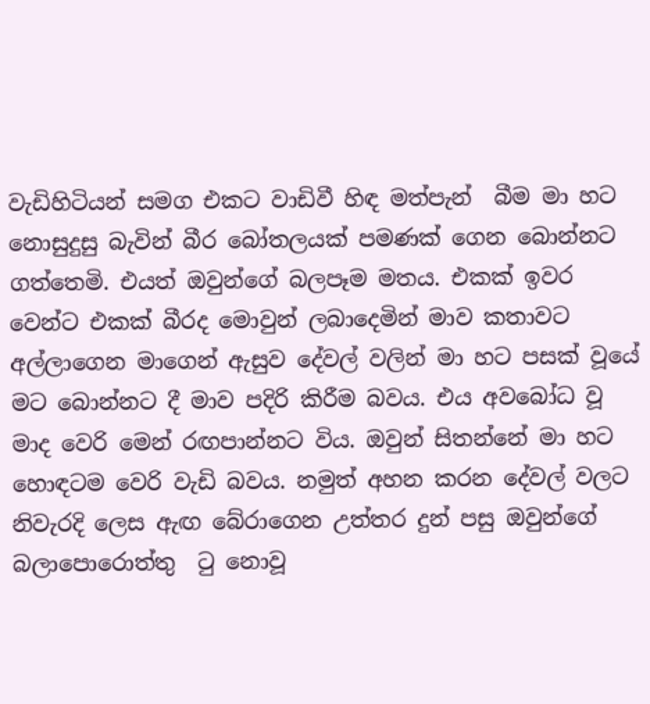වැඩිහිටියන් සමග එකට වාඩිවී හිඳ මත්පැන්  බීම මා හට නොසුදුසු බැවින් බීර බෝතලයක් පමණක් ගෙන බොන්නට ගත්තෙමි. එයත් ඔවුන්ගේ බලපෑම මතය. එකක් ඉවර වෙන්ට එකක් බීරද මොවුන් ලබාදෙමින් මාව කතාවට අල්ලාගෙන මාගෙන් ඇසුව දේවල් වලින් මා හට පසක් වූයේ මට බොන්නට දී මාව පදිරි කිරීම බවය. එය අවබෝධ වූ මාද වෙරි මෙන් රඟපාන්නට විය. ඔවුන් සිතන්නේ මා හට හොඳටම වෙරි වැඩි බවය. නමුත් අහන කරන දේවල් වලට නිවැරදි ලෙස ඇඟ බේරාගෙන උත්තර දුන් පසු ඔවුන්ගේ බලාපොරොත්තු  ටු නොවූ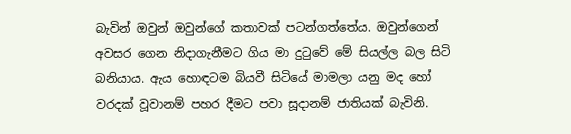බැවින් ඔවුන් ඔවුන්ගේ කතාවක් පටන්ගත්තේය. ඔවුන්ගෙන් අවසර ගෙන නිදාගැනීමට ගිය මා දුටුවේ මේ සියල්ල බල සිටි බනියාය. ඇය හොඳටම බියවී සිටියේ මාමලා යනු මද හෝ වරදක් වූවානම් පහර දීමට පවා සූදානම් ජාතියක් බැවිනි.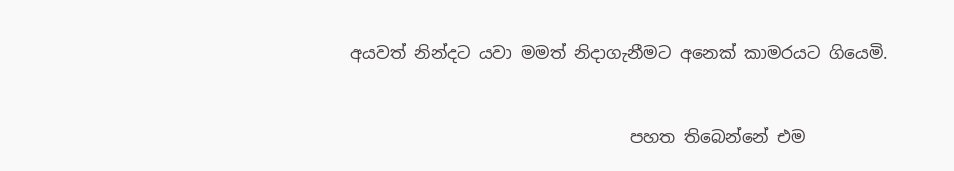අයවත් නින්දට යවා මමත් නිදාගැනීමට අනෙක් කාමරයට ගියෙමි.


                                 පහත තිබෙන්නේ එම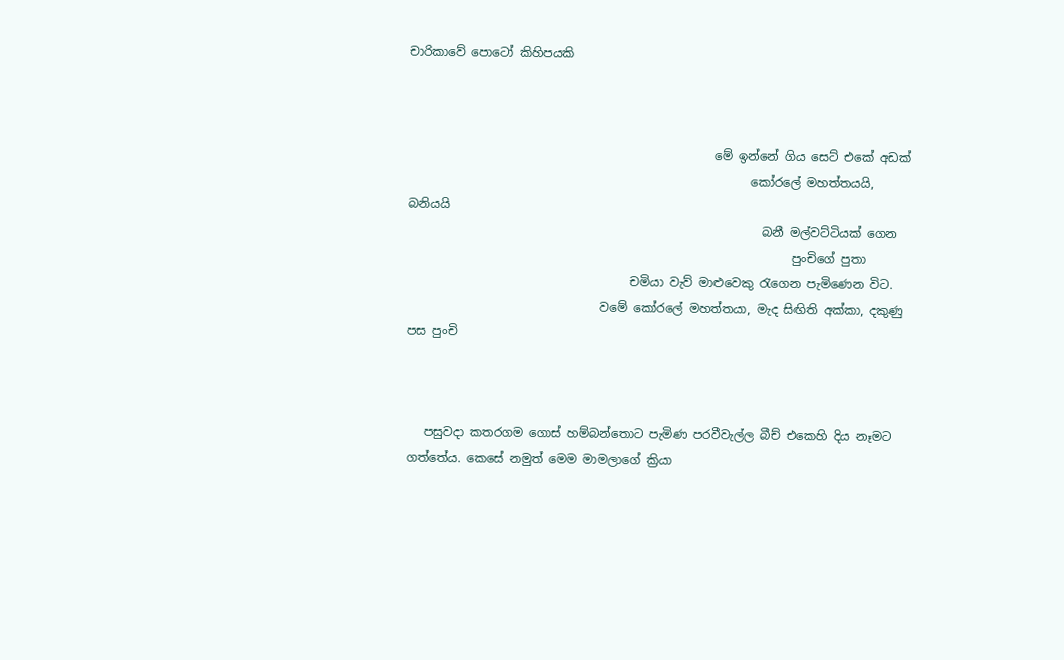චාරිකාවේ පොටෝ කිහිපයකි



                                                   මේ ඉන්නේ ගිය සෙට් එකේ අඩක්
                                                         කෝරලේ මහත්තයයි, බනියයි
                                                           බනී මල්වට්ටියක් ගෙන
                                                                පුංචිගේ පුතා
                                     චමියා වැව් මාළුවෙකු රැගෙන පැමිණෙන විට.
                                වමේ කෝරලේ මහත්තයා, මැද සිඟිති අක්කා, දකුණු පස පුංචි



   පසුවදා කතරගම ගොස් හම්බන්තොට පැමිණ පරවීවැල්ල බීච් එකෙහි දිය නෑමට ගත්තේය. කෙසේ නමුත් මෙම මාමලාගේ ක්‍රියා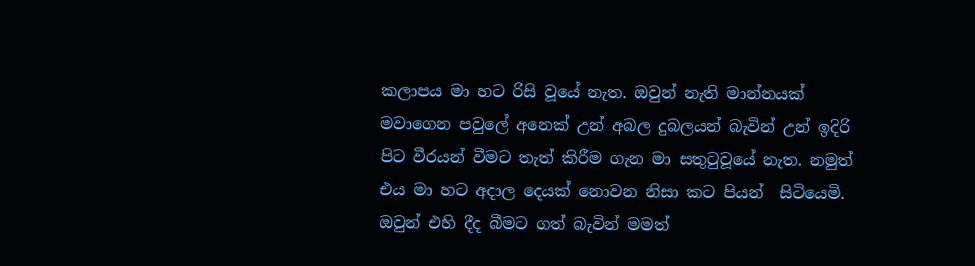කලාපය මා හට රිසි වූයේ නැත. ඔවුන් නැති මාන්නයක් මවාගෙන පවුලේ අනෙක් උන් අබල දුබලයන් බැවින් උන් ඉදිරි පිට වීරයන් වීමට තැත් කිරීම ගැන මා සතුටුවූයේ නැත. නමුත් එය මා හට අදාල දෙයක් නොවන නිසා කට පියන්  සිටියෙමි. ඔවුන් එහි දීද බීමට ගත් බැවින් මමත්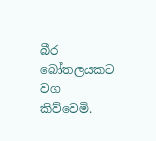බීර බෝතලයකට වග කිව්වෙමි.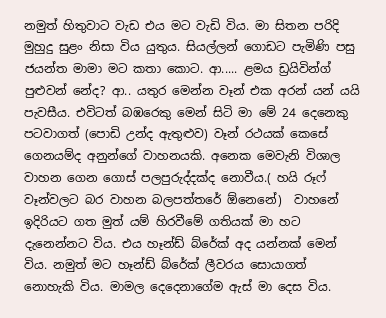නමුත් හිතුවාට වැඩ එය මට වැඩි විය. මා සිතන පරිදි මුහුදු සුළං නිසා විය යුතුය. සියල්ලන් ගොඩට පැමිණි පසු ජයන්ත මාමා මට කතා කොට. ආ..... ළමය ඩ්‍රයිවින්ග් පුළුවන් නේද? ආ.. යතුර මෙන්න වෑන් එක අරන් යන් යයි පැවසීය. එවිටත් බඹරෙකු මෙන් සිටි මා මේ 24 දෙනෙකු පටවාගත් (පොඩි උන්ද ඇතුළුව) වෑන් රථයක් කෙසේ ගෙනයම්ද අනුන්ගේ වාහනයකි. අනෙක මෙවැනි විශාල වාහන ගෙන ගොස් පලපුරුද්දක්ද නොවීය.( හයි රූෆ් වෑන්වලට බර වාහන බලපත්තරේ ඕනෙනේ)  වාහනේ ඉදිරියට ගත මුත් යම් හිරවීමේ ගතියක් මා හට දැනෙන්නට විය. එය හෑන්ඩ් බ්රේක් අද යන්නක් මෙන් විය. නමුත් මට හෑන්ඩ් බ්රේක් ලීවරය සොයාගත් නොහැකි විය. මාමල දෙදෙනාගේම ඇස් මා දෙස විය.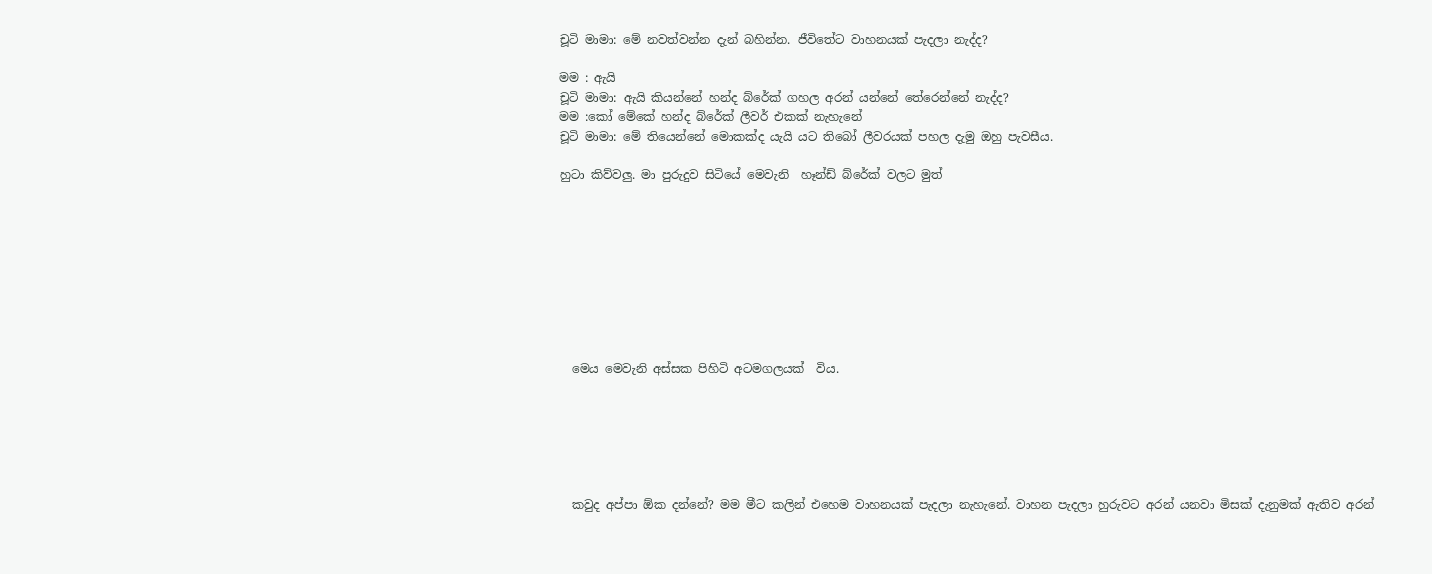චූටි මාමා: මේ නවත්වන්න දැන් බහින්න. ජීවිතේට වාහනයක් පැදලා නැද්ද?

මම : ඇයි
චූටි මාමා: ඇයි කියන්නේ හන්ද බ්රේක් ගහල අරන් යන්නේ තේරෙන්නේ නැද්ද?
මම :කෝ මේකේ හන්ද බ්රේක් ලීවර් එකක් නැහැනේ
චූටි මාමා: මේ තියෙන්නේ මොකක්ද යැයි යට තිබෝ ලීවරයක් පහල දැමු ඔහු පැවසීය.

හුටා කිව්වලු. මා පුරුදුව සිටියේ මෙවැනි  හෑන්ඩ් බ්රේක් වලට මුත්









  මෙය මෙවැනි අස්සක පිහිටි අටමගලයක්  විය.






  කවුද අප්පා ඕක දන්නේ? මම මීට කලින් එහෙම වාහනයක් පැදලා නැහැනේ. වාහන පැදලා හුරුවට අරන් යනවා මිසක් දැනුමක් ඇතිව අරන්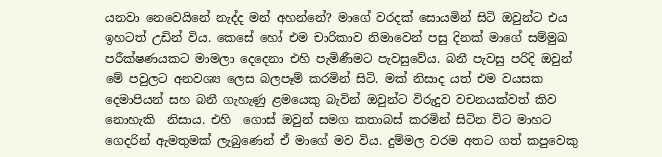යනවා නෙවෙයිනේ නැද්ද මන් අහන්නේ? මාගේ වරදක් සොයමින් සිටි ඔවුන්ට එය ඉහටත් උඩින් විය. කෙසේ හෝ එම චාරිකාව නිමාවෙන් පසු දිනක් මාගේ සම්මුඛ පරීක්ෂණයකට මාමලා දෙදෙනා එහි පැමිණීමට පැවසුවේය. බනී පැවසු පරිදි ඔවුන් මේ පවුලට අනවශ්‍ය ලෙස බලපෑම් කරමින් සිටි. මක් නිසාද යත් එම වයසක දෙමාපියන් සහ බනී ගැහැණු ළමයෙකු බැවින් ඔවුන්ට විරුදුව වචනයක්වත් කිව නොහැකි  නිසාය. එහි  ගොස් ඔවුන් සමග කතාබස් කරමින් සිටින විට මාහට ගෙදරින් ඇමතුමක් ලැබුණෙන් ඒ මාගේ මව විය. දුම්මල වරම අතට ගත් කපුවෙකු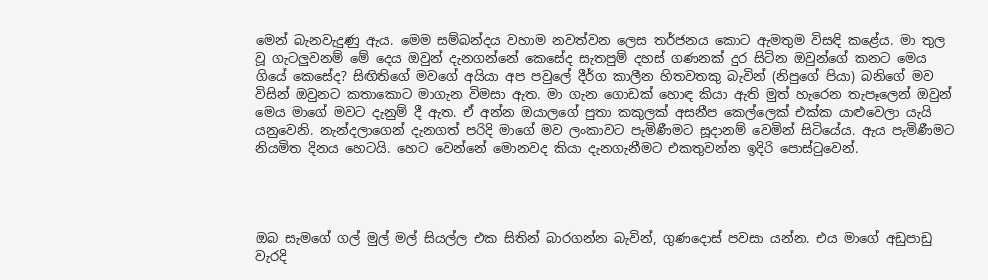මෙන් බැනවැදුණු ඇය. මෙම සම්බන්දය වහාම නවත්වන ලෙස තර්ජනය කොට ඇමතුම විසඳි කළේය. මා තුල වූ ගැටලුවනම් මේ දෙය ඔවුන් දැනගන්නේ කෙසේද සැතපුම් දහස් ගණනක් දුර සිටින ඔවුන්ගේ කනට මෙය ගියේ කෙසේද? සිඟිතිගේ මවගේ අයියා අප පවුලේ දීර්ග කාලීන හිතවතකු බැවින් (නිපුගේ පියා) බනිගේ මව විසින් ඔවුනට කතාකොට මාගැන විමසා ඇත. මා ගැන ගොඩක් හොඳ කියා ඇති මුත් හැරෙන තැපෑලෙන් ඔවුන් මෙය මාගේ මවට දැනුම් දී ඇත. ඒ අන්න ඔයාලගේ පුතා කකුලක් අසනීප කෙල්ලෙක් එක්ක යාළුවෙලා යැයි යනුවෙනි. නැන්දලාගෙන් දැනගත් පරිදි මාගේ මව ලංකාවට පැමිණීමට සූදානම් වෙමින් සිටියේය. ඇය පැමිණීමට නියමිත දිනය හෙටයි. හෙට වෙන්නේ මොනවද කියා දැනගැනීමට එකතුවන්න ඉදිරි පොස්ටුවෙන්.




ඔබ සැමගේ ගල් මුල් මල් සියල්ල එක සිතින් බාරගන්න බැවින්, ගුණදොස් පවසා යන්න. එය මාගේ අඩුපාඩු වැරදි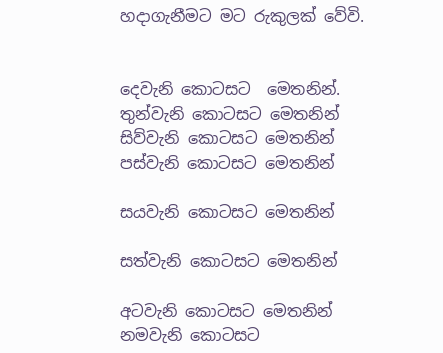හදාගැනීමට මට රුකුලක් වේවි.


දෙවැනි කොටසට  මෙතනින්.
තුන්වැනි කොටසට මෙතනින්
සිව්වැනි කොටසට මෙතනින්
පස්වැනි කොටසට මෙතනින්

සයවැනි කොටසට මෙතනින්

සත්වැනි කොටසට මෙතනින්

අටවැනි කොටසට මෙතනින්
නමවැනි කොටසට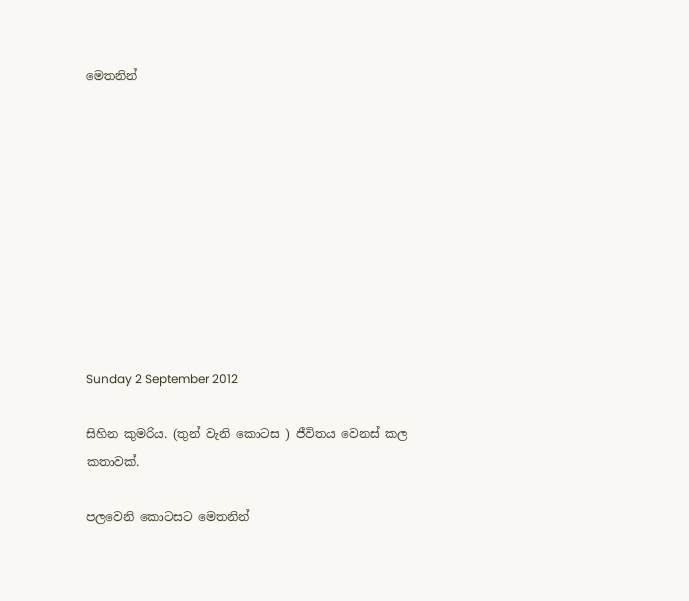මෙතනින්










Sunday 2 September 2012

සිහින කුමරිය. (තුන් වැනි කොටස ) ජීවිතය වෙනස් කල කතාවක්.

පලවෙනි කොටසට මෙතනින්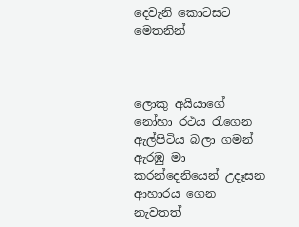දෙවැනි කොටසට මෙතනින්



ලොකු අයියාගේ නෝහා රථය රැගෙන ඇල්පිටිය බලා ගමන් ඇරඹු මා කරන්දෙනියෙන් උදෑසන ආහාරය ගෙන නැවතත්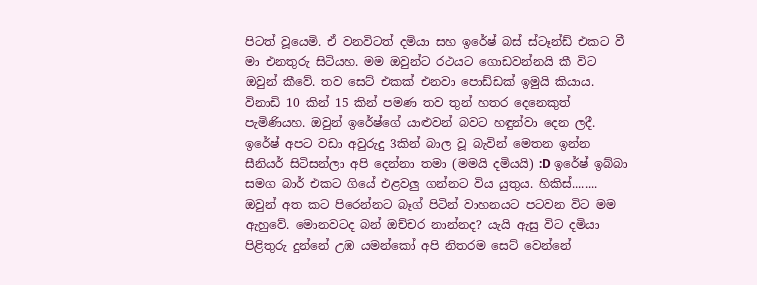පිටත් වූයෙමි. ඒ වනවිටත් දමියා සහ ඉරේෂ් බස් ස්ටෑන්ඩ් එකට වී මා එනතුරු සිටියහ. මම ඔවුන්ට රථයට ගොඩවන්නයි කී විට ඔවුන් කීවේ. තව සෙට් එකක් එනවා පොඩ්ඩක් ඉමුයි කියාය. විනාඩි 10 කින් 15 කින් පමණ තව තුන් හතර දෙනෙකුත් පැමිණියහ. ඔවුන් ඉරේෂ්ගේ යාළුවන් බවට හඳුන්වා දෙන ලදී. ඉරේෂ් අපට වඩා අවුරුදු 3කින් බාල වූ බැවින් මෙතන ඉන්න සීනියර් සිටිසන්ලා අපි දෙන්නා තමා (මමයි දමියයි) :D ඉරේෂ් ඉබ්බා සමග බාර් එකට ගියේ එළවලු ගන්නට විය යුතුය. හිකිස්........ ඔවුන් අත කට පිරෙන්නට බෑග් පිටින් වාහනයට පටවන විට මම ඇහුවේ. මොනවටද බන් ඔච්චර නාන්නද? යැයි ඇසු විට දමියා පිළිතුරු දුන්නේ උඹ යමන්කෝ අපි නිතරම සෙට් වෙන්නේ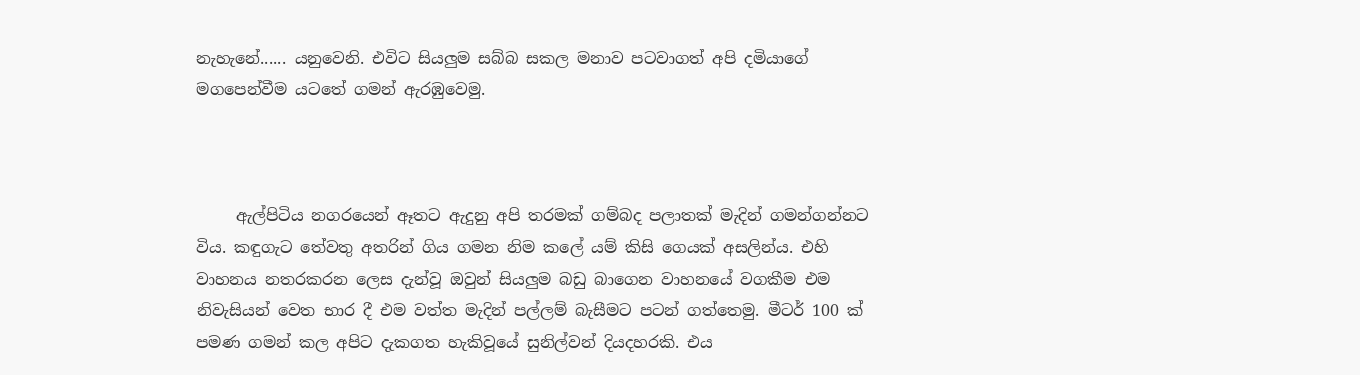නැහැනේ...... යනුවෙනි. එවිට සියලුම සබ්බ සකල මනාව පටවාගත් අපි දමියාගේ මගපෙන්වීම යටතේ ගමන් ඇරඹුවෙමු.



     ඇල්පිටිය නගරයෙන් ඈතට ඇදුනු අපි තරමක් ගම්බද පලාතක් මැදින් ගමන්ගන්නට විය. කඳුගැට තේවතු අතරින් ගිය ගමන නිම කලේ යම් කිසි ගෙයක් අසලින්ය. එහි වාහනය නතරකරන ලෙස දැන්වූ ඔවුන් සියලුම බඩු බාගෙන වාහනයේ වගකීම එම නිවැසියන් වෙත භාර දී එම වත්ත මැදින් පල්ලම් බැසීමට පටන් ගත්තෙමු. මීටර් 100 ක් පමණ ගමන් කල අපිට දැකගත හැකිවූයේ සුනිල්වන් දියදහරකි. එය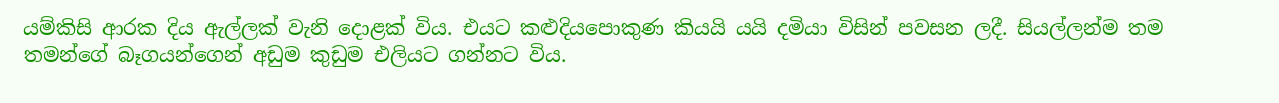යම්කිසි ආරක දිය ඇල්ලක් වැනි දොළක් විය. එයට කළුදියපොකුණ කියයි යයි දමියා විසින් පවසන ලදී. සියල්ලන්ම තම තමන්ගේ බෑගයන්ගෙන් අඩුම කුඩුම එලියට ගන්නට විය.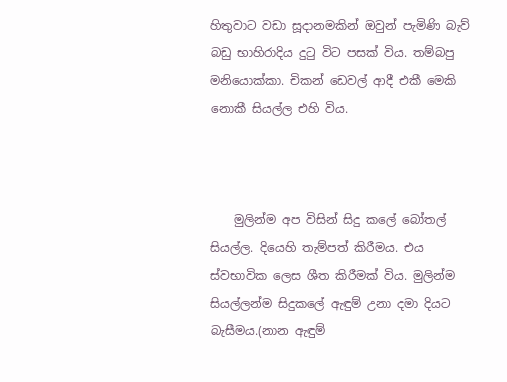හිතුවාට වඩා සූදානමකින් ඔවුන් පැමිණි බැව් බඩු භාහිරාදිය දුටු විට පසක් විය. තම්බපු මනියොක්කා. චිකන් ඩෙවල් ආදී එකී මෙකි නොකී සියල්ල එහි විය.



    මුලින්ම අප විසින් සිදු කලේ බෝතල් සියල්ල. දියෙහි තැම්පත් කිරීමය. එය ස්වභාවික ලෙස ශීත කිරීමක් විය. මුලින්ම සියල්ලන්ම සිදුකලේ ඇඳුම් උනා දමා දියට බැසීමය.(නාන ඇඳුම්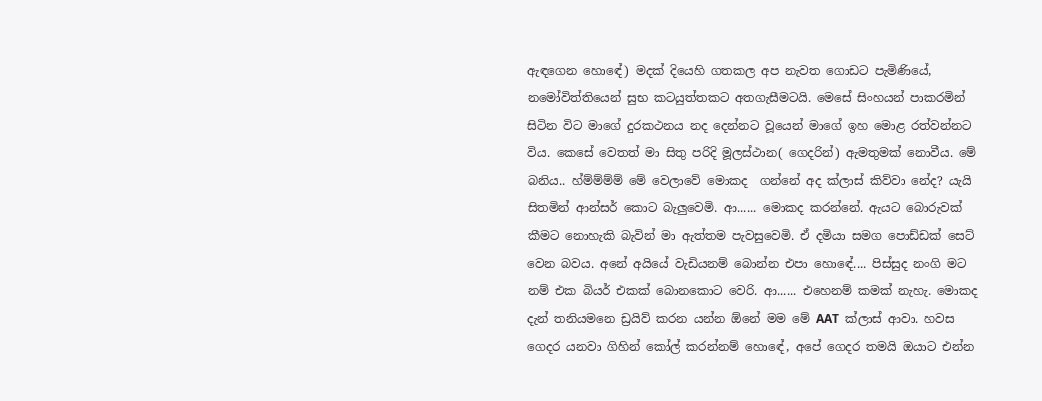ඇඳගෙන හොඳේ) මදක් දියෙහි ගතකල අප නැවත ගොඩට පැමිණියේ, නමෝවිත්තියෙන් සුභ කටයුත්තකට අතගැසීමටයි. මෙසේ සිංහයන් පාකරමින් සිටින විට මාගේ දුරකථනය නද දෙන්නට වූයෙන් මාගේ ඉහ මොළ රත්වන්නට විය. කෙසේ වෙතත් මා සිතු පරිදි මූලස්ථාන( ගෙදරින්) ඇමතුමක් නොවීය. මේ බනිය.. හ්ම්ම්ම්ම් මේ වෙලාවේ මොකද  ගන්නේ අද ක්ලාස් කිව්වා නේද? යැයි සිතමින් ආන්සර් කොට බැලුවෙමි. ආ...... මොකද කරන්නේ. ඇයට බොරුවක් කීමට නොහැකි බැවින් මා ඇත්තම පැවසුවෙමි. ඒ දමියා සමග පොඩ්ඩක් සෙට් වෙන බවය. අනේ අයියේ වැඩියනම් බොන්න එපා හොඳේ.... පිස්සුද නංගි මට නම් එක බියර් එකක් බොනකොට වෙරි. ආ...... එහෙනම් කමක් නැහැ. මොකද දැන් තනියමනෙ ඩ්‍රයිව් කරන යන්න ඕනේ මම මේ AAT  ක්ලාස් ආවා. හවස ගෙදර යනවා ගිහින් කෝල් කරන්නම් හොඳේ, අපේ ගෙදර තමයි ඔයාට එන්න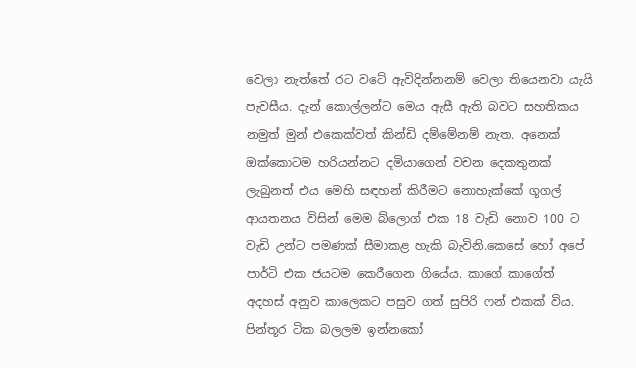වෙලා නැත්තේ රට වටේ ඇවිදින්නනම් වෙලා තියෙනවා යැයි පැවසීය. දැන් කොල්ලන්ට මෙය ඇසී ඇති බවට සහතිකය නමුත් මුන් එකෙක්වත් කින්ඩි දම්මේනම් නැත. අනෙක් ඔක්කොටම හරියන්නට දමියාගෙන් වචන දෙකතුනක් ලැබුනත් එය මෙහි සඳහන් කිරීමට නොහැක්කේ ගූගල් ආයතනය විසින් මෙම බ්ලොග් එක 18 වැඩි නොව 100 ට වැඩි උන්ට පමණක් සීමාකළ හැකි බැවිනි.කෙසේ හෝ අපේ පාර්ටි එක ජයටම කෙරීගෙන ගියේය. කාගේ කාගේත් අදහස් අනුව කාලෙකට පසුව ගත් සුපිරි ෆන් එකක් විය. පින්තූර ටික බලලම ඉන්නකෝ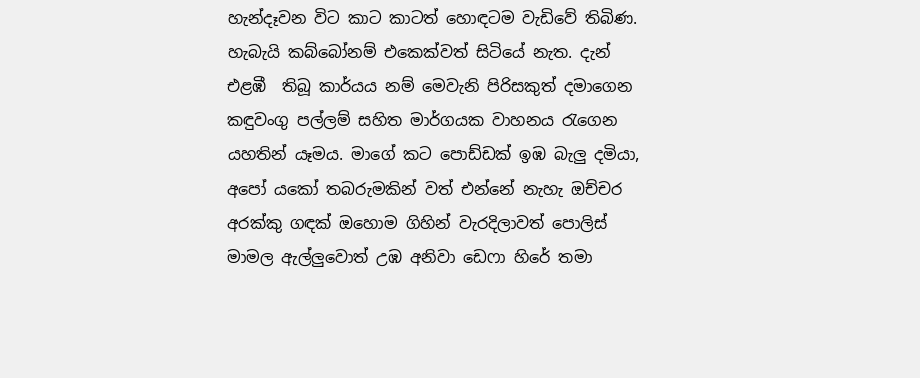හැන්දෑවන විට කාට කාටත් හොඳටම වැඩිවේ තිබිණ. හැබැයි කබ්බෝනම් එකෙක්වත් සිටියේ නැත. දැන් එළඹී  තිබූ කාර්යය නම් මෙවැනි පිරිසකුත් දමාගෙන කඳුවංගු පල්ලම් සහිත මාර්ගයක වාහනය රැගෙන යහතින් යෑමය. මාගේ කට පොඩ්ඩක් ඉඹ බැලු දමියා, අපෝ යකෝ තබරුමකින් වත් එන්නේ නැහැ ඔච්චර අරක්කු ගඳක් ඔහොම ගිහින් වැරදිලාවත් පොලිස් මාමල ඇල්ලුවොත් උඹ අනිවා ඩෙෆා හිරේ තමා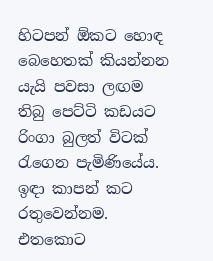හිටපන් ඕකට හොඳ බෙහෙතක් කියන්නන යැයි පවසා ලඟම තිබු පෙට්ටි කඩයට රිංගා බුලත් විටක් රැගෙන පැමිණියේය. ඉඳා කාපන් කට රතුවෙන්නම. එතකොට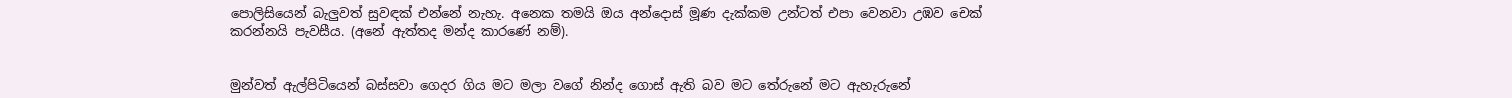පොලිසියෙන් බැලුවත් සුවඳක් එන්නේ නැහැ. අනෙක තමයි ඔය අන්දොස් මූණ දැක්කම උන්ටත් එපා වෙනවා උඹව චෙක් කරන්නයි පැවසීය. (අනේ ඇත්තද මන්ද කාරණේ නම්).


මුන්වත් ඇල්පිටියෙන් බස්සවා ගෙදර ගිය මට මලා වගේ නින්ද ගොස් ඇති බව මට තේරුනේ මට ඇහැරුනේ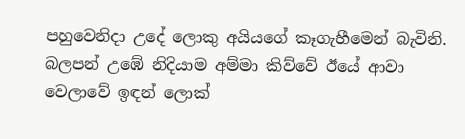පහුවෙනිදා උදේ ලොකු අයියගේ කෑගැහීමෙන් බැවිනි. බලපන් උඹේ නිදියාම අම්මා කිව්වේ ඊයේ ආවා වෙලාවේ ඉඳන් ලොක්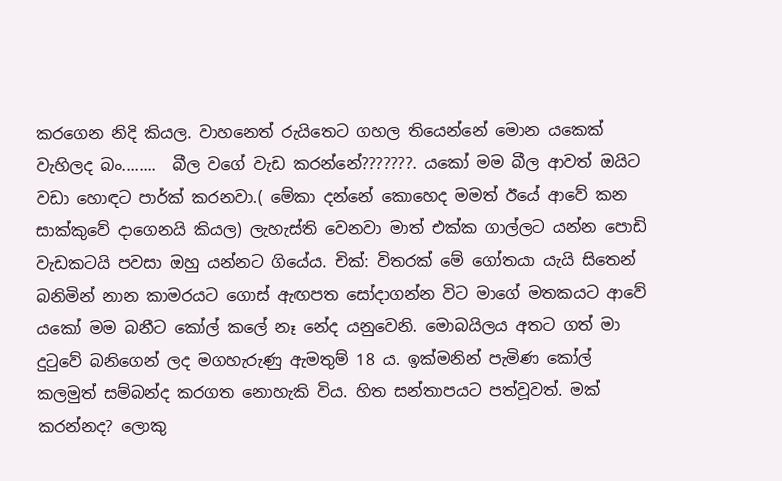කරගෙන නිදි කියල. වාහනෙත් රුයිතෙට ගහල තියෙන්නේ මොන යකෙක් වැහිලද බං........  බීල වගේ වැඩ කරන්නේ???????. යකෝ මම බීල ආවත් ඔයිට වඩා හොඳට පාර්ක් කරනවා.( මේකා දන්නේ කොහෙද මමත් ඊයේ ආවේ කන සාක්කුවේ දාගෙනයි කියල) ලැහැස්ති වෙනවා මාත් එක්ක ගාල්ලට යන්න පොඩි වැඩකටයි පවසා ඔහු යන්නට ගියේය. චික්: විතරක් මේ ගෝතයා යැයි සිතෙන් බනිමින් නාන කාමරයට ගොස් ඇඟපත සෝදාගන්න විට මාගේ මතකයට ආවේ යකෝ මම බනීට කෝල් කලේ නෑ නේද යනුවෙනි. මොබයිලය අතට ගත් මා දුටුවේ බනිගෙන් ලද මගහැරුණු ඇමතුම් 18 ය. ඉක්මනින් පැමිණ කෝල් කලමුත් සම්බන්ද කරගත නොහැකි විය. හිත සන්තාපයට පත්වූවත්. මක් කරන්නද? ලොකු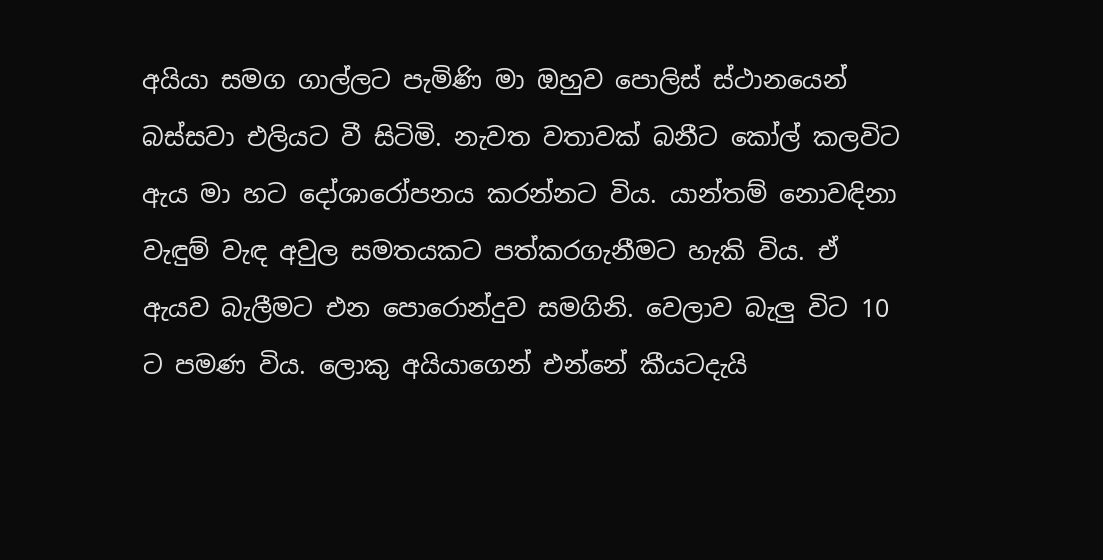අයියා සමග ගාල්ලට පැමිණි මා ඔහුව පොලිස් ස්ථානයෙන් බස්සවා එලියට වී සිටිමි. නැවත වතාවක් බනීට කෝල් කලවිට ඇය මා හට දෝශාරෝපනය කරන්නට විය. යාන්තම් නොවඳිනා වැඳුම් වැඳ අවුල සමතයකට පත්කරගැනීමට හැකි විය. ඒ ඇයව බැලීමට එන පොරොන්දුව සමගිනි. වෙලාව බැලු විට 10 ට පමණ විය. ලොකු අයියාගෙන් එන්නේ කීයටදැයි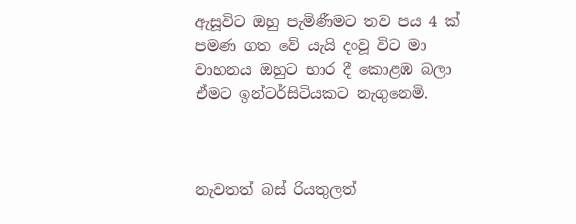ඇසූවිට ඔහු පැමිණීමට තව පය 4 ක් පමණ ගත වේ යැයි දංවූ විට මා වාහනය ඔහුට භාර දී කොළඹ බලා ඒමට ඉන්ටර්සිටියකට නැගුනෙමි.



නැවතත් බස් රියතුලත්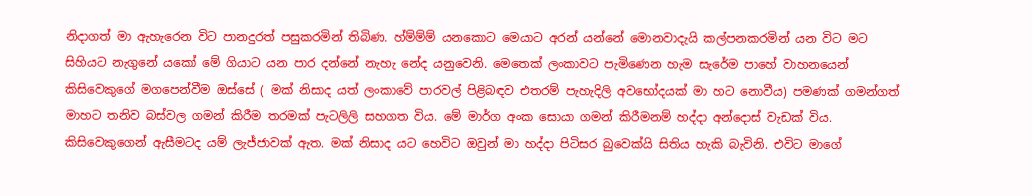නිදාගත් මා ඇහැරෙන විට පානදුරත් පසුකරමින් තිබිණ. හ්ම්ම්ම් යනකොට මෙයාට අරන් යන්නේ මොනවාදැයි කල්පනකරමින් යන විට මට සිහියට නැගුනේ යකෝ මේ ගියාට යන පාර දන්නේ නැහැ නේද යනුවෙනි. මෙතෙක් ලංකාවට පැමිණෙන හැම සැරේම පාහේ වාහනයෙන් කිසිවෙකුගේ මගපෙන්වීම ඔස්සේ ( මක් නිසාද යත් ලංකාවේ පාරවල් පිළිබඳව එතරම් පැහැදිලි අවභෝදයක් මා හට නොවීය) පමණක් ගමන්ගත් මාහට තනිව බස්වල ගමන් කිරීම තරමක් පැටලිලි සහගත විය. මේ මාර්ග අංක සොයා ගමන් කිරීමනම් හද්දා අන්දොස් වැඩක් විය. කිසිවෙකුගෙන් ඇසීමටද යම් ලැජ්ජාවක් ඇත. මක් නිසාද යට හෙවිට ඔවුන් මා හද්දා පිටිසර බුවෙක්යි සිතිය හැකි බැවිනි. එවිට මාගේ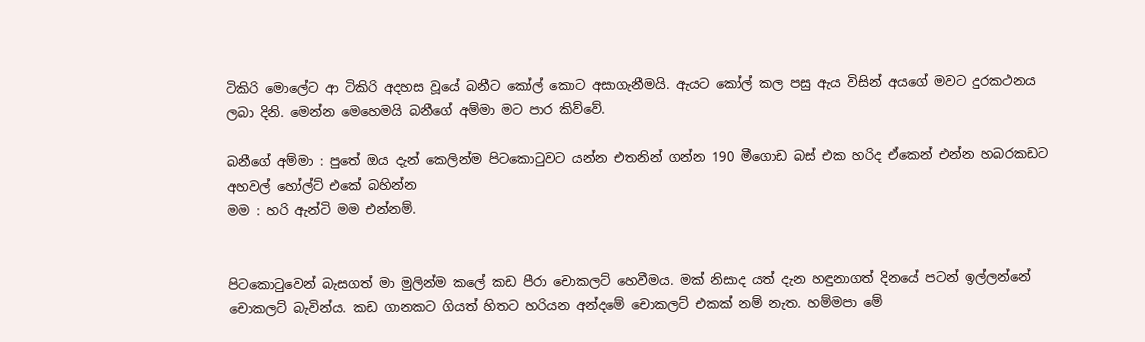ටිකිරි මොලේට ආ ටිකිරි අදහස වූයේ බනීට කෝල් කොට අසාගැනීමයි. ඇයට කෝල් කල පසු ඇය විසින් අයගේ මවට දුරකථනය ලබා දිනි. මෙන්න මෙහෙමයි බනීගේ අම්මා මට පාර කිව්වේ.

බනීගේ අම්මා : පුතේ ඔය දැන් කෙලින්ම පිටකොටුවට යන්න එතනින් ගන්න 190 මීගොඩ බස් එක හරිද ඒකෙන් එන්න හබරකඩට අහවල් හෝල්ට් එකේ බහින්න
මම : හරි ඇන්ටි මම එන්නම්.


පිටකොටුවෙන් බැසගත් මා මුලින්ම කලේ කඩ පීරා චොකලට් හෙවීමය. මක් නිසාද යත් දැන හඳුනාගත් දිනයේ පටන් ඉල්ලන්නේ චොකලට් බැවින්ය. කඩ ගානකට ගියත් හිතට හරියන අන්දමේ චොකලට් එකක් නම් නැත. හම්මපා මේ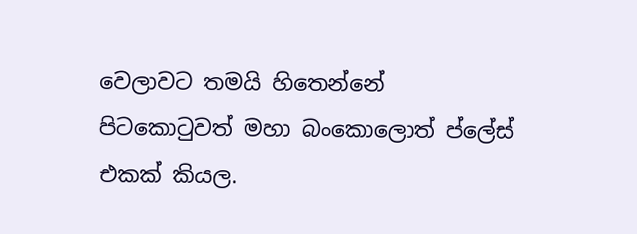වෙලාවට තමයි හිතෙන්නේ පිටකොටුවත් මහා බංකොලොත් ප්ලේස් එකක් කියල.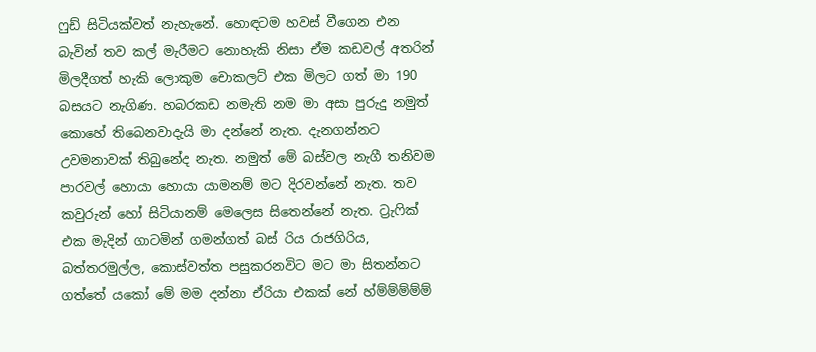ෆුඩ් සිටියක්වත් නැහැනේ. හොඳටම හවස් වීගෙන එන බැවින් තව කල් මැරීමට නොහැකි නිසා ඒම කඩවල් අතරින් මිලදීගත් හැකි ලොකුම චොකලට් එක මිලට ගත් මා 190 බසයට නැගිණ. හබරකඩ නමැති නම මා අසා පුරුදු නමුත් කොහේ තිබෙනවාදැයි මා දන්නේ නැත. දැනගන්නට උවමනාවක් තිබුනේද නැත. නමුත් මේ බස්වල නැගී තනිවම පාරවල් හොයා හොයා යාමනම් මට දිරවන්නේ නැත. තව කවුරුන් හෝ සිටියානම් මෙලෙස සිතෙන්නේ නැත. ට්‍රැෆික් එක මැදින් ගාටමින් ගමන්ගත් බස් රිය රාජගිරිය, බත්තරමුල්ල, කොස්වත්ත පසුකරනවිට මට මා සිතන්නට ගත්තේ යකෝ මේ මම දන්නා ඒරියා එකක් නේ හ්ම්ම්ම්ම්ම්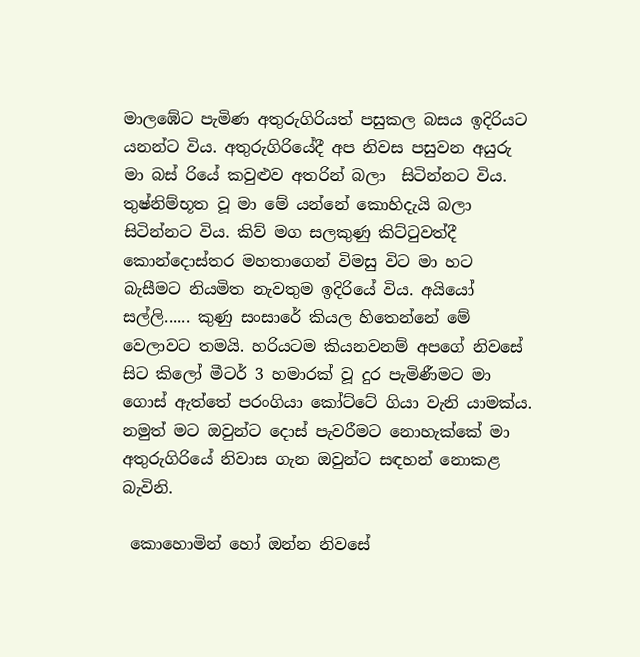මාලඹේට පැමිණ අතුරුගිරියත් පසුකල බසය ඉදිරියට යනන්ට විය. අතුරුගිරියේදී අප නිවස පසුවන අයුරු මා බස් රියේ කවුළුව අතරින් බලා  සිටින්නට විය. තුෂ්නිම්භූත වූ මා මේ යන්නේ කොහිදැයි බලා සිටින්නට විය. කිව් මග සලකුණු කිට්ටුවත්දී කොන්දොස්තර මහතාගෙන් විමසු විට මා හට බැසීමට නියමිත නැවතුම ඉදිරියේ විය. අයියෝ සල්ලි...... කුණු සංසාරේ කියල හිතෙන්නේ මේ වෙලාවට තමයි. හරියටම කියනවනම් අපගේ නිවසේ සිට කිලෝ මීටර් 3 හමාරක් වූ දුර පැමිණීමට මා ගොස් ඇත්තේ පරංගියා කෝට්ටේ ගියා වැනි යාමක්ය.   නමුත් මට ඔවුන්ට දොස් පැවරීමට නොහැක්කේ මා අතුරුගිරියේ නිවාස ගැන ඔවුන්ට සඳහන් නොකළ බැවිනි.

 කොහොමින් හෝ ඔන්න නිවසේ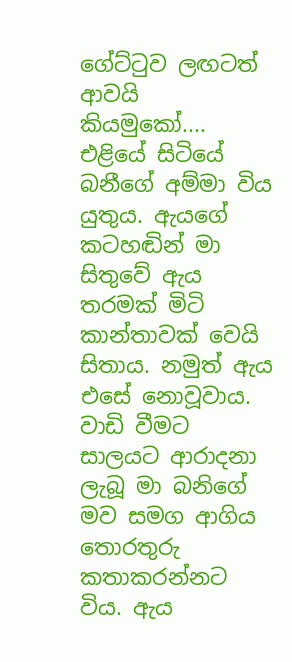ගේට්ටුව ලඟටත් ආවයි කියමුකෝ.... එළියේ සිටියේ බනීගේ අම්මා විය යුතුය. ඇයගේ කටහඬින් මා සිතුවේ ඇය තරමක් මිටි කාන්තාවක් වෙයි සිතාය. නමුත් ඇය එසේ නොවූවාය. වාඩි වීමට සාලයට ආරාදනා ලැබූ මා බනිගේ මව සමග ආගිය තොරතුරු කතාකරන්නට විය. ඇය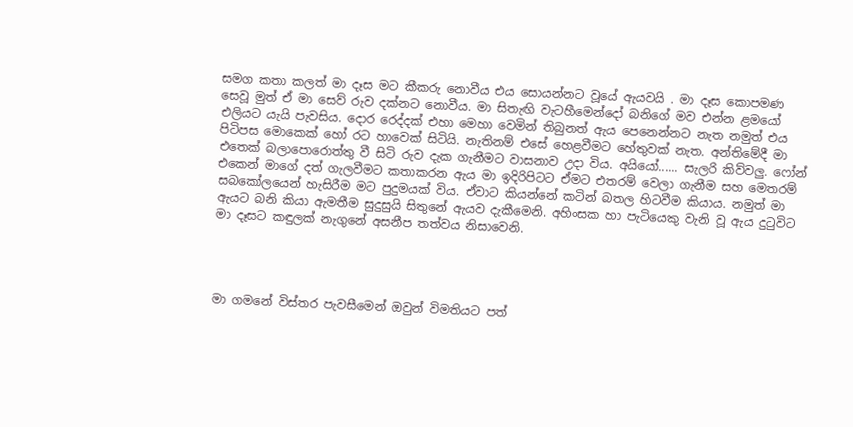සමග කතා කලත් මා දෑස මට කීකරු නොවීය එය සොයන්නට වූයේ ඇයවයි . මා දෑස කොපමණ සෙවූ මුත් ඒ මා සෙව් රුව දක්නට නොවීය. මා සිතැඟි වැටහීමෙන්දෝ බනිගේ මව එන්න ළමයෝ එලියට යැයි පැවසිය. දොර රෙද්දක් එහා මෙහා වෙමින් තිබුනත් ඇය පෙනෙන්නට නැත නමුත් එය පිටිපස මොකෙක් හෝ රට හාවෙක් සිටියි. නැතිනම් එසේ හෙළවීමට හේතුවක් නැත. අන්තිමේදී මා එතෙක් බලාපොරොත්තු වී සිටි රුව දැක ගැනීමට වාසනාව උදා විය. අයියෝ...... සැලරි කිව්වලු. ෆෝන් එකෙන් මාගේ දත් ගැලවීමට කතාකරන ඇය මා ඉදිරිපිටට ඒමට එතරම් වෙලා ගැනීම සහ මෙතරම් සබකෝලයෙන් හැසිරීම මට පුදුමයක් විය. ඒවාට කියන්නේ කටින් බතල හිටවීම කියාය. නමුත් මා ඇයට බනි කියා ඇමතීම සුදුසුයි සිතුනේ ඇයව දැකීමෙනි. අහිංසක හා පැටියෙකු වැනි වූ ඇය දුටුවිට මා දෑසට කඳුලක් නැගුනේ අසනීප තත්වය නිසාවෙනි.




මා ගමනේ විස්තර පැවසීමෙන් ඔවුන් විමතියට පත්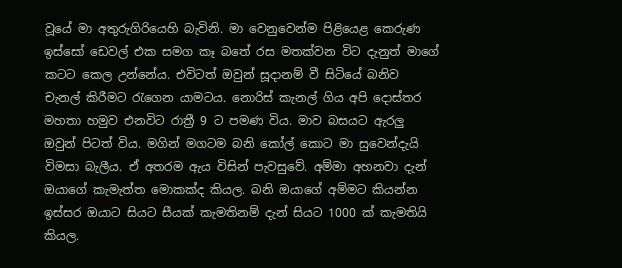වූයේ මා අතුරුගිරියෙහි බැවිනි. මා වෙනුවෙන්ම පිළියෙළ කෙරුණ ඉස්සෝ ඩෙවල් එක සමග කෑ බතේ රස මතක්වන විට දැනුත් මාගේ කටට කෙල උන්නේය. එවිටත් ඔවුන් සූදානම් වී සිටියේ බනිව චැනල් කිරීමට රැගෙන යාමටය. නොරිස් කැනල් ගිය අපි දොස්තර මහතා හමුව එනවිට රාත්‍රී 9 ට පමණ විය. මාව බසයට ඇරලු ඔවුන් පිටත් විය. මගින් මගටම බනි කෝල් කොට මා සුවෙන්දැයි විමසා බැලීය. ඒ අතරම ඇය විසින් පැවසුවේ. අම්මා අහනවා දැන් ඔයාගේ කැමැත්ත මොකක්ද කියල. බනි ඔයාගේ අම්මට කියන්න ඉස්සර ඔයාට සියට සීයක් කැමතිනම් දැන් සියට 1000 ක් කැමතියි කියල.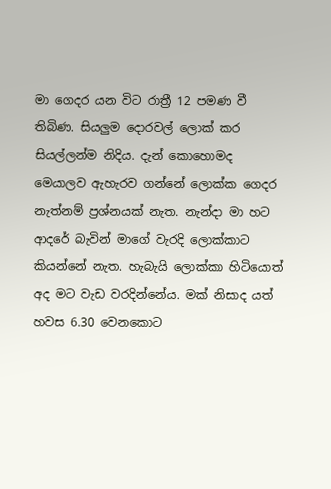මා ගෙදර යන විට රාත්‍රී 12 පමණ වී තිබිණ. සියලුම දොරවල් ලොක් කර සියල්ලන්ම නිදිය. දැන් කොහොමද මෙයාලව ඇහැරව ගන්නේ ලොක්ක ගෙදර නැත්නම් ප්‍රශ්නයක් නැත. නැන්දා මා හට ආදරේ බැවින් මාගේ වැරදි ලොක්කාට කියන්නේ නැත. හැබැයි ලොක්කා හිටියොත් අද මට වැඩ වරදින්නේය. මක් නිසාද යත් හවස 6.30 වෙනකොට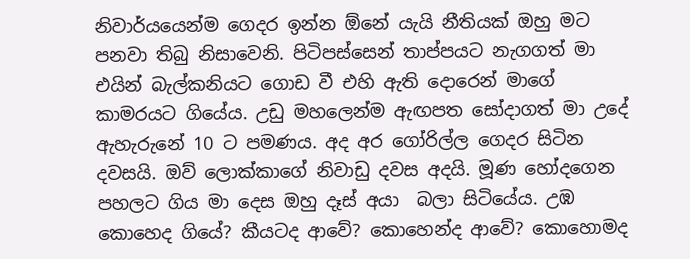නිවාර්යයෙන්ම ගෙදර ඉන්න ඕනේ යැයි නීතියක් ඔහු මට පනවා තිබු නිසාවෙනි. පිටිපස්සෙන් තාප්පයට නැගගත් මා  එයින් බැල්කනියට ගොඩ වී එහි ඇති දොරෙන් මාගේ කාමරයට ගියේය. උඩු මහලෙන්ම ඇඟපත සෝදාගත් මා උදේ ඇහැරුනේ 10 ට පමණය. අද අර ගෝරිල්ල ගෙදර සිටින දවසයි. ඔව් ලොක්කාගේ නිවාඩු දවස අදයි. මූණ හෝදගෙන පහලට ගිය මා දෙස ඔහු දෑස් අයා  බලා සිටියේය. උඹ කොහෙද ගියේ? කීයටද ආවේ? කොහෙන්ද ආවේ? කොහොමද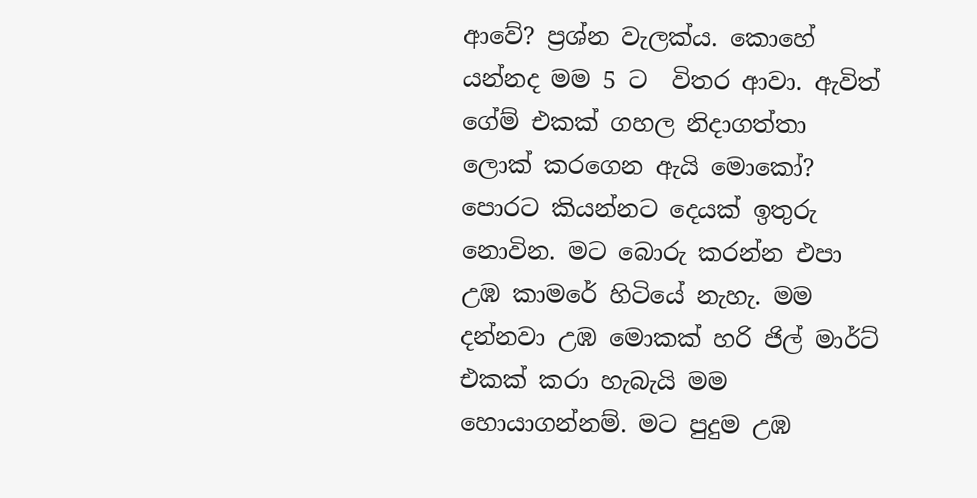ආවේ? ප්‍රශ්න වැලක්ය. කොහේ යන්නද මම 5 ට  විතර ආවා. ඇවිත් ගේම් එකක් ගහල නිදාගත්තා ලොක් කරගෙන ඇයි මොකෝ? පොරට කියන්නට දෙයක් ඉතුරු නොවින. මට බොරු කරන්න එපා උඹ කාමරේ හිටියේ නැහැ. මම දන්නවා උඹ මොකක් හරි ජිල් මාර්ට් එකක් කරා හැබැයි මම හොයාගන්නම්. මට පුදුම උඹ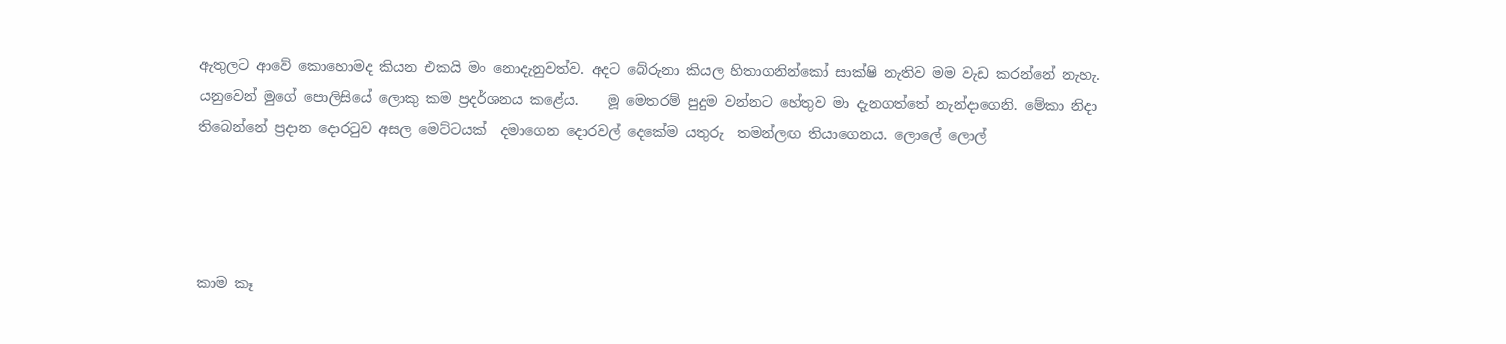ඇතුලට ආවේ කොහොමද කියන එකයි මං නොදැනුවත්ව. අදට බේරුනා කියල හිතාගනින්කෝ සාක්ෂි නැතිව මම වැඩ කරන්නේ නැහැ. යනුවෙන් මුගේ පොලිසියේ ලොකු කම ප්‍රදර්ශනය කළේය.    මූ මෙතරම් පුදුම වන්නට හේතුව මා දැනගත්තේ නැන්දාගෙනි. මේකා නිදා තිබෙන්නේ ප්‍රදාන දොරටුව අසල මෙට්ටයක්  දමාගෙන දොරවල් දෙකේම යතුරු  තමන්ලඟ තියාගෙනය. ලොලේ ලොල්




කාම කෑ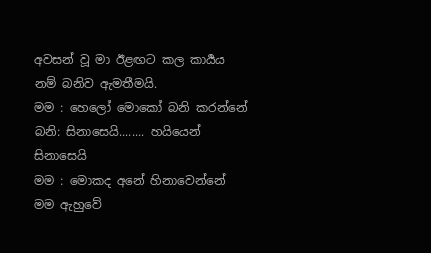අවසන් වූ මා ඊළඟට කල කාර්‍යය නම් බනිව ඇමතීමයි.
මම : හෙලෝ මොකෝ බනි කරන්නේ
බනි: සිනාසෙයි........ හයියෙන් සිනාසෙයි
මම : මොකද අනේ හිනාවෙන්නේ මම ඇහුවේ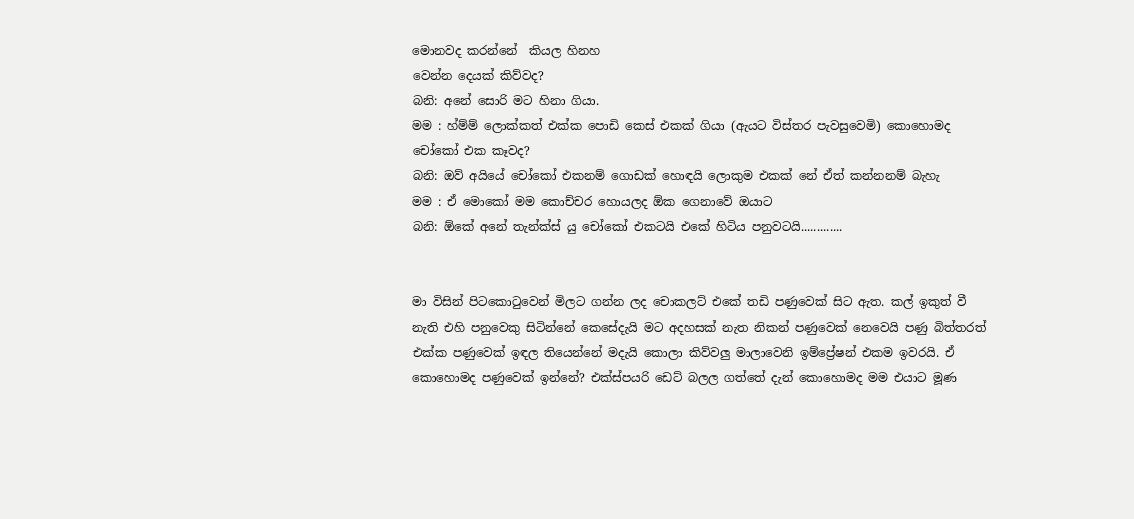මොනවද කරන්නේ  කියල හිනහ
වෙන්න දෙයක් කිව්වද?
බනි: අනේ සොරි මට හිනා ගියා.
මම : හ්ම්ම් ලොක්කත් එක්ක පොඩි කෙස් එකක් ගියා (ඇයට විස්තර පැවසුවෙමි) කොහොමද චෝකෝ එක කෑවද?
බනි: ඔව් අයියේ චෝකෝ එකනම් ගොඩක් හොඳයි ලොකුම එකක් නේ ඒත් කන්නනම් බැහැ
මම : ඒ මොකෝ මම කොච්චර හොයලද ඕක ගෙනාවේ ඔයාට
බනි: ඕකේ අනේ තැන්ක්ස් යු චෝකෝ එකටයි එකේ හිටිය පනුවටයි.............


මා විසින් පිටකොටුවෙන් මිලට ගන්න ලද චොකලට් එකේ තඩි පණුවෙක් සිට ඇත. කල් ඉකුත් වී නැති එහි පනුවෙකු සිටින්නේ කෙසේදැයි මට අදහසක් නැත නිකන් පණුවෙක් නෙවෙයි පණු බිත්තරත් එක්ක පණුවෙක් ඉඳල තියෙන්නේ මදැයි කොලා කිව්වලු මාලාවෙනි ඉම්ප්‍රේෂන් එකම ඉවරයි. ඒ කොහොමද පණුවෙක් ඉන්නේ? එක්ස්පයරි ඩෙට් බලල ගත්තේ දැන් කොහොමද මම එයාට මූණ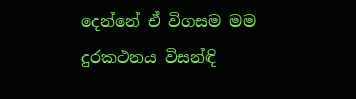දෙන්නේ ඒ විගසම මම දුරකථනය විසන්ඳි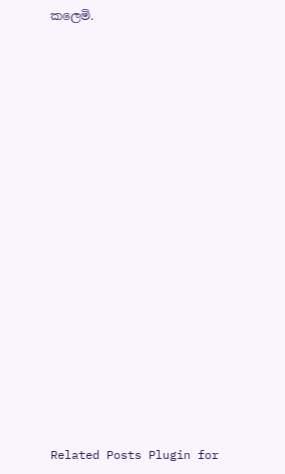කලෙමි.

















Related Posts Plugin for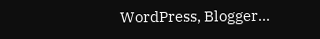WordPress, Blogger...